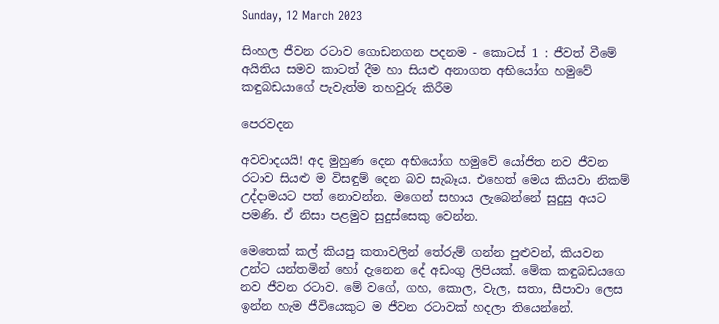Sunday, 12 March 2023

සිංහල ජීවන රටාව ගොඩනගන පදනම - කොටස් 1 : ජීවත් වීමේ අයිතිය සමව කාටත් දීම හා සියළු අනාගත අභියෝග හමුවේ කඳුබඩයාගේ පැවැත්ම තහවුරු කිරීම

පෙරවදන

අවවාදයයි! අද මුහුණ දෙන අභියෝග හමුවේ යෝජිත නව ජීවන රටාව සියළු ම විසඳුම් දෙන බව සැබෑය. එහෙත් මෙය කියවා නිකම් උද්දාමයට පත් නොවන්න. මගෙන් සහාය ලැබෙන්නේ සුදුසු අයට පමණි. ඒ නිසා පළමුව සුදුස්සෙකු වෙන්න.

මෙතෙක් කල් කියපු කතාවලින් තේරුම් ගන්න පුළුවන්, කියවන උන්ට යන්තමින් හෝ දැනෙන දේ අඩංගු ලිපියක්. මේක කඳුබඩයගෙ නව ජීවන රටාව. මේ වගේ, ගහ, කොල, වැල, සතා, සීපාවා ලෙස ඉන්න හැම ජීවියෙකුට ම ජීවන රටාවක් හදලා තියෙන්නේ.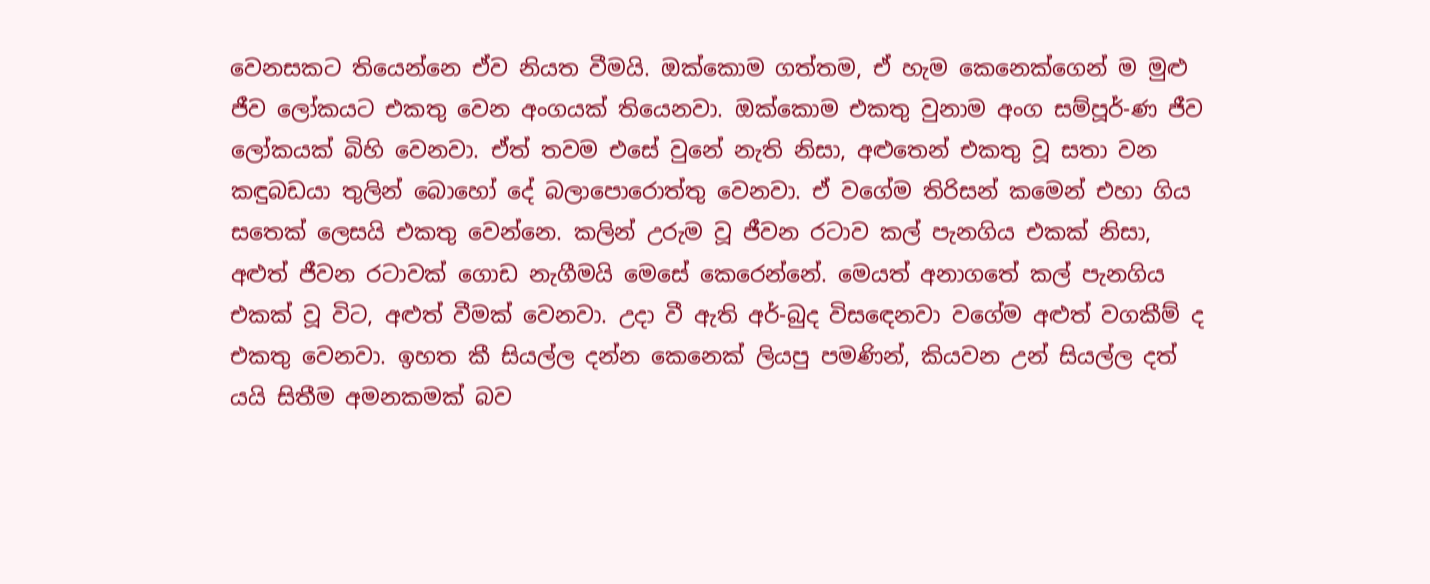වෙනසකට තියෙන්නෙ ඒව නියත වීමයි. ඔක්කොම ගත්තම, ඒ හැම කෙනෙක්ගෙන් ම මුළු ජීව ලෝකයට එකතු වෙන අංගයක් තියෙනවා. ඔක්කොම එකතු වුනාම අංග සම්පූර්-ණ ජීව ලෝකයක් බිහි වෙනවා. ඒත් තවම එසේ වුනේ නැති නිසා, අළුතෙන් එකතු වූ සතා වන කඳුබඩයා තුලින් බොහෝ දේ බලාපොරොත්තු වෙනවා. ඒ වගේම තිරිසන් කමෙන් එහා ගිය සතෙක් ලෙසයි එකතු වෙන්නෙ. කලින් උරුම වූ ජීවන රටාව කල් පැනගිය එකක් නිසා, අළුත් ජීවන රටාවක් ගොඩ නැගීමයි මෙසේ කෙරෙන්නේ. මෙයත් අනාගතේ කල් පැනගිය එකක් වූ විට, අළුත් වීමක් වෙනවා. උදා වී ඇති අර්-බුද විසඳෙනවා වගේම අළුත් වගකීම් ද එකතු වෙනවා. ඉහත කී සියල්ල දන්න කෙනෙක් ලියපු පමණින්, කියවන උන් සියල්ල දත් යයි සිතීම අමනකමක් බව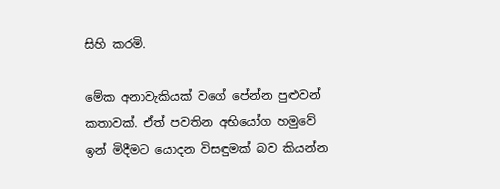සිහි කරමි.

මේක අනාවැකියක් වගේ පේන්න පුළුවන් කතාවක්. ඒත් පවතින අභියෝග හමුවේ ඉන් මිදීමට යොදන විසඳුමක් බව කියන්න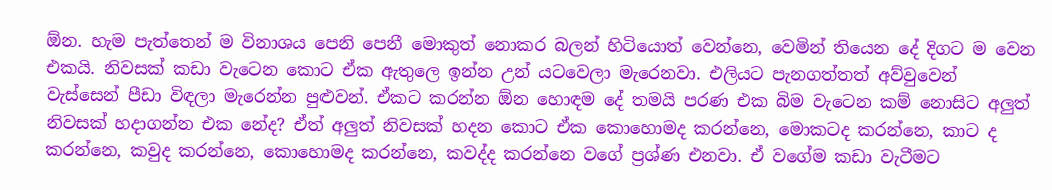ඕන. හැම පැත්තෙන් ම විනාශය පෙනි පෙනී මොකුත් නොකර බලන් හිටියොත් වෙන්නෙ, වෙමින් තියෙන දේ දිගට ම වෙන එකයි. නිවසක් කඩා වැටෙන කොට ඒක ඇතුලෙ ඉන්න උන් යටවෙලා මැරෙනවා. එලියට පැනගත්තත් අව්වුවෙන් වැස්සෙන් පීඩා විඳලා මැරෙන්න පුළුවන්. ඒකට කරන්න ඕන හොඳම දේ තමයි පරණ එක බිම වැටෙන කම් නොසිට අලුත් නිවසක් හදාගන්න එක නේද? ඒත් අලුත් නිවසක් හදන කොට ඒක කොහොමද කරන්නෙ, මොකටද කරන්නෙ, කාට ද කරන්නෙ, කවුද කරන්නෙ, කොහොමද කරන්නෙ, කවද්ද කරන්නෙ වගේ ප්‍රශ්ණ එනවා. ඒ වගේම කඩා වැටීමට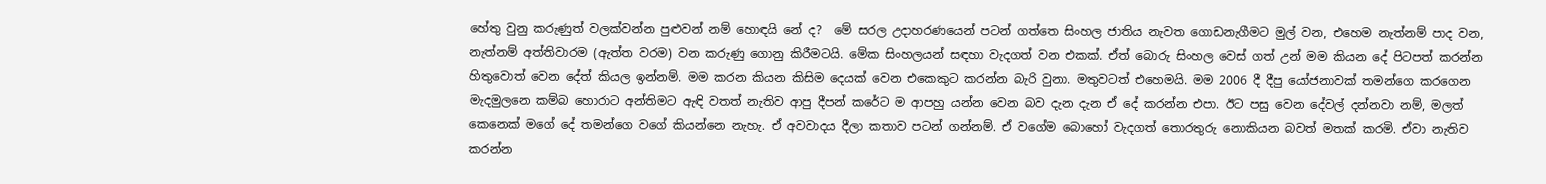හේතු වුනු කරුණුත් වලක්වන්න පුළුවන් නම් හොඳයි නේ ද?  මේ සරල උදාහරණයෙන් පටන් ගත්තෙ සිංහල ජාතිය නැවත ගොඩනැගීමට මුල් වන, එහෙම නැත්නම් පාද වන, නැත්නම් අත්තිවාරම (ඇත්ත වරම) වන කරුණු ගොනු කිරීමටයි. මේක සිංහලයන් සඳහා වැදගත් වන එකක්. ඒත් බොරු සිංහල වෙස් ගත් උන් මම කියන දේ පිටපත් කරන්න හිතුවොත් වෙන දේත් කියල ඉන්නම්. මම කරන කියන කිසිම දෙයක් වෙන එකෙකුට කරන්න බැරි වුනා. මතුවටත් එහෙමයි. මම 2006 දී දීපු යෝජනාවක් තමන්ගෙ කරගෙන මැදමුලනෙ කම්බ හොරාට අන්තිමට ඇඳි වතත් නැතිව ආපු දීපන් කරේට ම ආපහු යන්න වෙන බව දැන දැන ඒ දේ කරන්න එපා. ඊට පසු වෙන දේවල් දන්නවා නම්, මලත් කෙනෙක් මගේ දේ තමන්ගෙ වගේ කියන්නෙ නැහැ. ඒ අවවාදය දීලා කතාව පටන් ගන්නම්. ඒ වගේම බොහෝ වැදගත් තොරතුරු නොකියන බවත් මතක් කරමි. ඒවා නැතිව කරන්න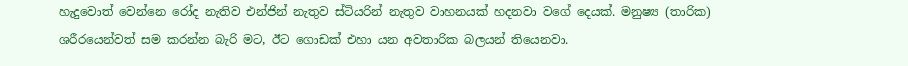හැදුවොත් වෙන්නෙ රෝද නැතිව එන්ජින් නැතුව ස්ටියරින් නැතුව වාහනයක් හදනවා වගේ දෙයක්. මනුෂ්‍ය (තාරික) ශරීරයෙන්වත් සම කරන්න බැරි මට, ඊට ගොඩක් එහා යන අවතාරික බලයන් තියෙනවා.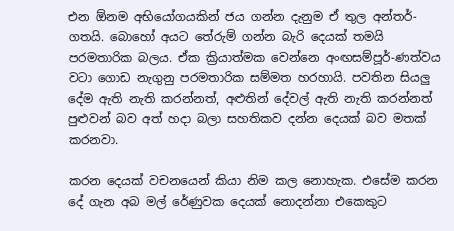එන ඕනම අභියෝගයකින් ජය ගන්න දැනුම ඒ තුල අන්තර්-ගතයි. බොහෝ අයට තේරුම් ගන්න බැරි දෙයක් තමයි පරමතාරික බලය. ඒක ක්‍රියාත්මක වෙන්නෙ අංඟසම්පූර්-ණත්වය වටා ගොඩ නැගුනු පරමතාරික සම්මත හරහායි. පවතින සියලු දේම ඇති නැති කරන්නත්, අළුතින් දේවල් ඇති නැති කරන්නත් පුළුවන් බව අත් හදා බලා සහතිකව දන්න දෙයක් බව මතක් කරනවා.

කරන දෙයක් වචනයෙන් කියා නිම කල නොහැක. එසේම කරන දේ ගැන අබ මල් රේණුවක දෙයක් නොදන්නා එකෙකුට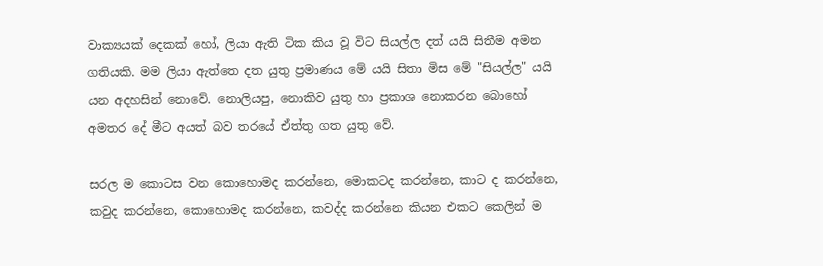වාක්‍යයක් දෙකක් හෝ, ලියා ඇති ටික කිය වූ විට සියල්ල දත් යයි සිතීම අමන ගතියකි. මම ලියා ඇත්තෙ දත යුතු ප්‍රමාණය මේ යයි සිතා මිස මේ "සියල්ල" යයි යන අදහසින් නොවේ. නොලියපු, නොකිව යුතු හා ප්‍රකාශ නොකරන බොහෝ අමතර දේ මීට අයත් බව තරයේ ඒත්තු ගත යුතු වේ.

සරල ම කොටස වන කොහොමද කරන්නෙ, මොකටද කරන්නෙ, කාට ද කරන්නෙ, කවුද කරන්නෙ, කොහොමද කරන්නෙ, කවද්ද කරන්නෙ කියන එකට කෙලින් ම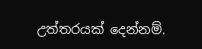උත්තරයක් දෙන්නම්.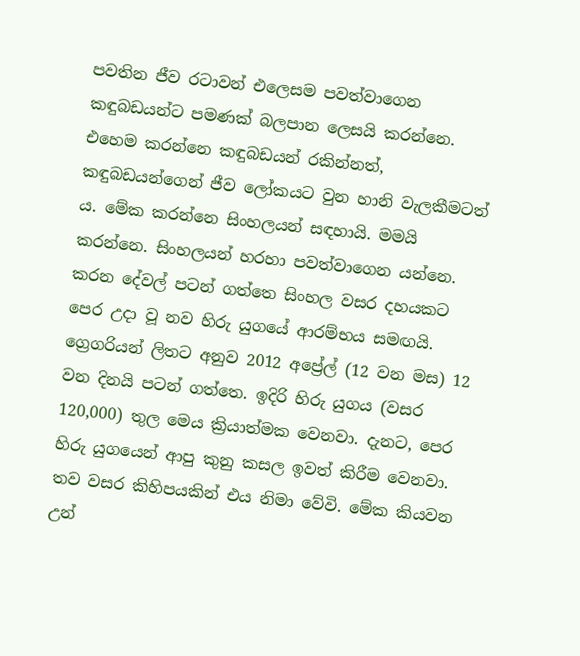පවතින ජීව රටාවන් එලෙසම පවත්වාගෙන කඳුබඩයන්ට පමණක් බලපාන ලෙසයි කරන්නෙ. එහෙම කරන්නෙ කඳුබඩයන් රකින්නත්, කඳුබඩයන්ගෙන් ජීව ලෝකයට වුන හානි වැලකීමටත් ය. මේක කරන්නෙ සිංහලයන් සඳහායි. මමයි කරන්නෙ. සිංහලයන් හරහා පවත්වාගෙන යන්නෙ. කරන දේවල් පටන් ගත්තෙ සිංහල වසර දහයකට පෙර උදා වූ නව හිරු යුගයේ ආරම්භය සමඟයි. ග්‍රෙගරියන් ලිතට අනුව 2012 අප්‍රේල් (12 වන මස) 12 වන දිනයි පටන් ගත්තෙ. ඉදිරි හිරු යුගය (වසර 120,000) තුල මෙය ක්‍රියාත්මක වෙනවා. දැනට, පෙර හිරු යුගයෙන් ආපු කුනු කසල ඉවත් කිරීම වෙනවා. තව වසර කිහිපයකින් එය නිමා වේවි. මේක කියවන උන්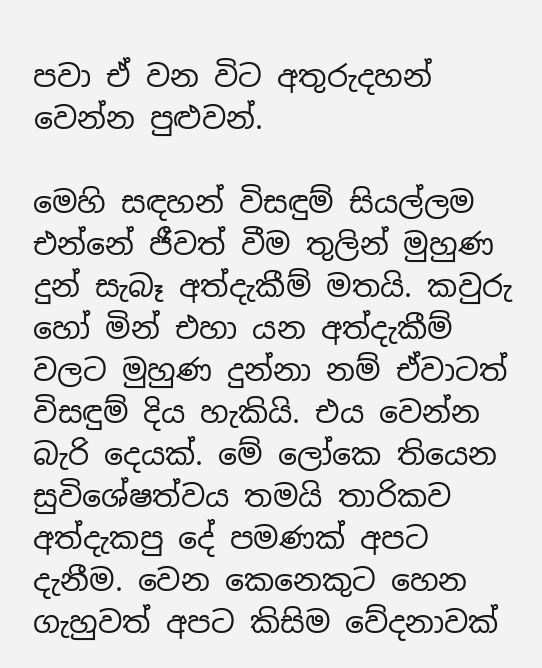පවා ඒ වන විට අතුරුදහන් වෙන්න පුළුවන්.

මෙහි සඳහන් විසඳුම් සියල්ලම එන්නේ ජීවත් වීම තුලින් මුහුණ දුන් සැබෑ අත්දැකීම් මතයි. කවුරු හෝ මින් එහා යන අත්දැකීම් වලට මුහුණ දුන්නා නම් ඒවාටත් විසඳුම් දිය හැකියි. එය වෙන්න බැරි දෙයක්. මේ ලෝකෙ තියෙන සුවිශේෂත්වය තමයි තාරිකව අත්දැකපු දේ පමණක් අපට දැනීම. වෙන කෙනෙකුට හෙන ගැහුවත් අපට කිසිම වේදනාවක්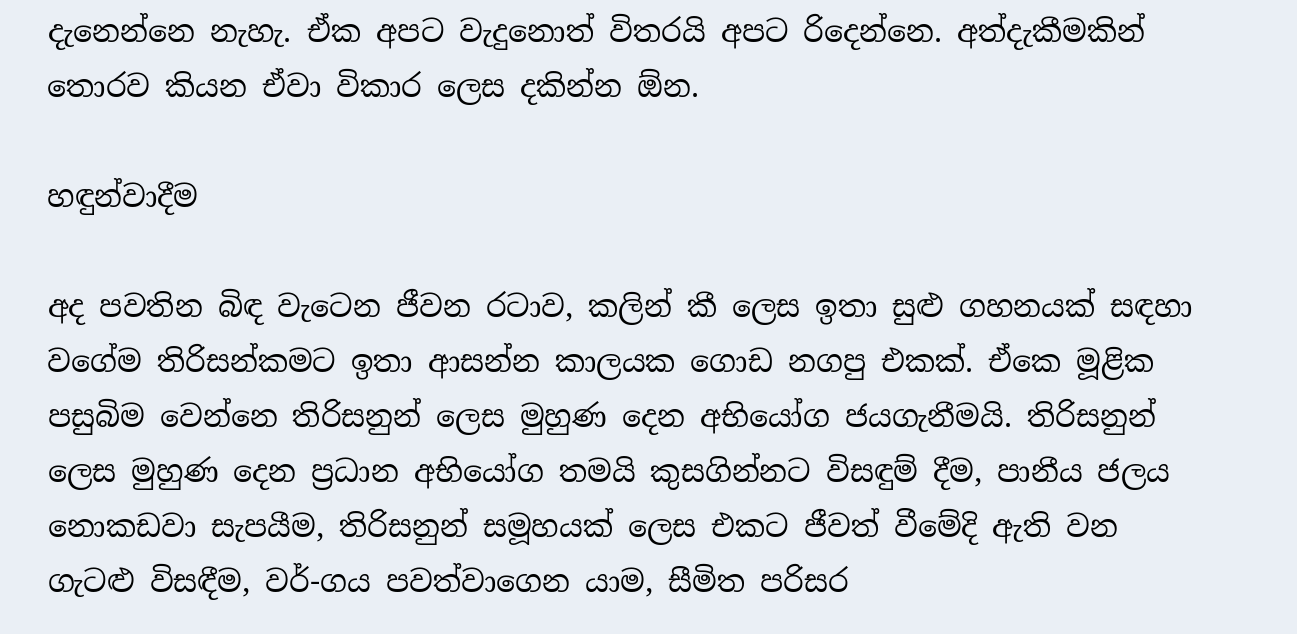දැනෙන්නෙ නැහැ. ඒක අපට වැදුනොත් විතරයි අපට රිදෙන්නෙ. අත්දැකීමකින් තොරව කියන ඒවා විකාර ලෙස දකින්න ඕන.

හඳුන්වාදීම

අද පවතින බිඳ වැටෙන ජීවන රටාව, කලින් කී ලෙස ඉතා සුළු ගහනයක් සඳහා වගේම තිරිසන්කමට ඉතා ආසන්න කාලයක ගොඩ නගපු එකක්. ඒකෙ මූළික පසුබිම වෙන්නෙ තිරිසනුන් ලෙස මුහුණ දෙන අභියෝග ජයගැනීමයි. තිරිසනුන් ලෙස මුහුණ දෙන ප්‍රධාන අභියෝග තමයි කුසගින්නට විසඳුම් දීම, පානීය ජලය නොකඩවා සැපයීම, තිරිසනුන් සමූහයක් ලෙස එකට ජීවත් වීමේදි ඇති වන ගැටළු විසඳීම, වර්-ගය පවත්වාගෙන යාම, සීමිත පරිසර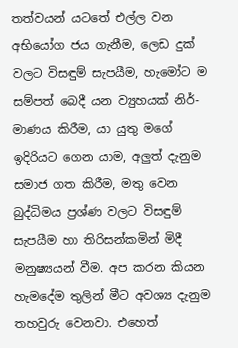තත්වයන් යටතේ එල්ල වන අභියෝග ජය ගැනීම, ලෙඩ දුක් වලට විසඳුම් සැපයීම, හැමෝට ම සම්පත් බෙදී යන ව්‍යුහයක් නිර්-මාණය කිරීම, යා යුතු මගේ ඉදිරියට ගෙන යාම, අලුත් දැනුම සමාජ ගත කිරීම, මතු වෙන බුද්ධිමය ප්‍රශ්ණ වලට විසඳුම් සැපයීම හා තිරිසන්කමින් මිදී මනුෂ්‍යයන් වීම. අප කරන කියන හැමදේම තුලින් මීට අවශ්‍ය දැනුම තහවුරු වෙනවා. එහෙත්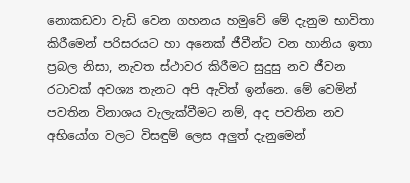නොකඩවා වැඩි වෙන ගහනය හමුවේ මේ දැනුම භාවිතා කිරීමෙන් පරිසරයට හා අනෙක් ජීවීන්ට වන හානිය ඉතා ප්‍රබල නිසා, නැවත ස්ථාවර කිරීමට සුදුසු නව ජීවන රටාවක් අවශ්‍ය තැනට අපි ඇවිත් ඉන්නෙ. මේ වෙමින් පවතින විනාශය වැලැක්වීමට නම්, අද පවතින නව අභියෝග වලට විසඳුම් ලෙස අලුත් දැනුමෙන්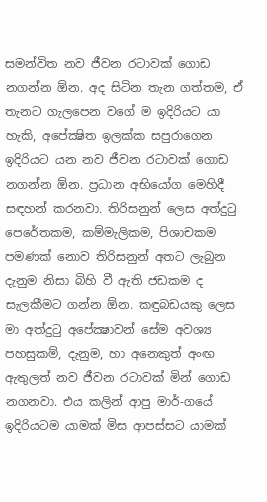සමන්විත නව ජීවන රටාවක් ගොඩ නගන්න ඕන. අද සිටින තැන ගත්තම, ඒ තැනට ගැලපෙන වගේ ම ඉදිරියට යා හැකි, අපේක්‍ෂිත ඉලක්ක සපුරාගෙන ඉදිරියට යන නව ජීවන රටාවක් ගොඩ නගන්න ඕන. ප්‍රධාන අභියෝග මෙහිදී සඳහන් කරනවා. තිරිසනුන් ලෙස අත්දුටු පෙරේතකම, කම්මැලිකම, පිශාචකම පමණක් නොව තිරිසනුන් අතට ලැබුන දැනුම නිසා බිහි වී ඇති ජඩකම ද සැලකීමට ගන්න ඕන. කඳුබඩයකු ලෙස මා අත්දුටු අපේක්‍ෂාවන් සේම අවශ්‍ය පහසුකම්, දැනුම, හා අනෙකුත් අංඟ ඇතුලත් නව ජීවන රටාවක් මින් ගොඩ නගනවා. එය කලින් ආපු මාර්-ගයේ ඉදිරියටම යාමක් මිස ආපස්සට යාමක්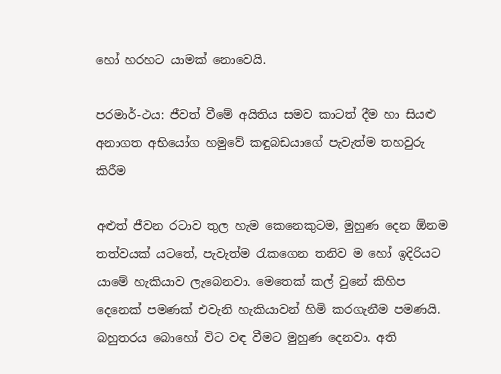හෝ හරහට යාමක් නොවෙයි.

පරමාර්-ථය: ජීවත් වීමේ අයිතිය සමව කාටත් දීම හා සියළු අනාගත අභියෝග හමුවේ කඳුබඩයාගේ පැවැත්ම තහවුරු කිරීම

අළුත් ජීවන රටාව තුල හැම කෙනෙකුටම, මුහුණ දෙන ඕනම තත්වයක් යටතේ, පැවැත්ම රැකගෙන තනිව ම හෝ ඉදිරියට යාමේ හැකියාව ලැබෙනවා. මෙතෙක් කල් වුනේ කිහිප දෙනෙක් පමණක් එවැනි හැකියාවන් හිමි කරගැනීම පමණයි. බහුතරය බොහෝ විට වඳ වීමට මුහුණ දෙනවා. අති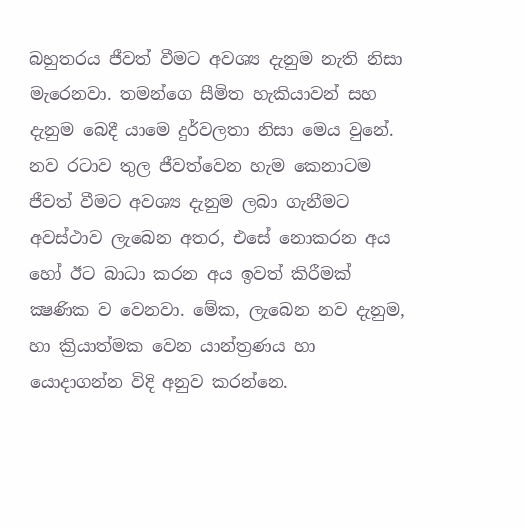බහුතරය ජීවත් වීමට අවශ්‍ය දැනුම නැති නිසා මැරෙනවා. තමන්ගෙ සීමිත හැකියාවන් සහ දැනුම බෙදී යාමෙ දුර්වලතා නිසා මෙය වුනේ. නව රටාව තුල ජීවත්වෙන හැම කෙනාටම ජීවත් වීමට අවශ්‍ය දැනුම ලබා ගැනීමට අවස්ථාව ලැබෙන අතර, එසේ නොකරන අය හෝ ඊට බාධා කරන අය ඉවත් කිරීමක් ක්‍ෂණික ව වෙනවා. මේක, ලැබෙන නව දැනුම, හා ක්‍රියාත්මක වෙන යාන්ත්‍රණය හා යොදාගන්න විදි අනුව කරන්නෙ.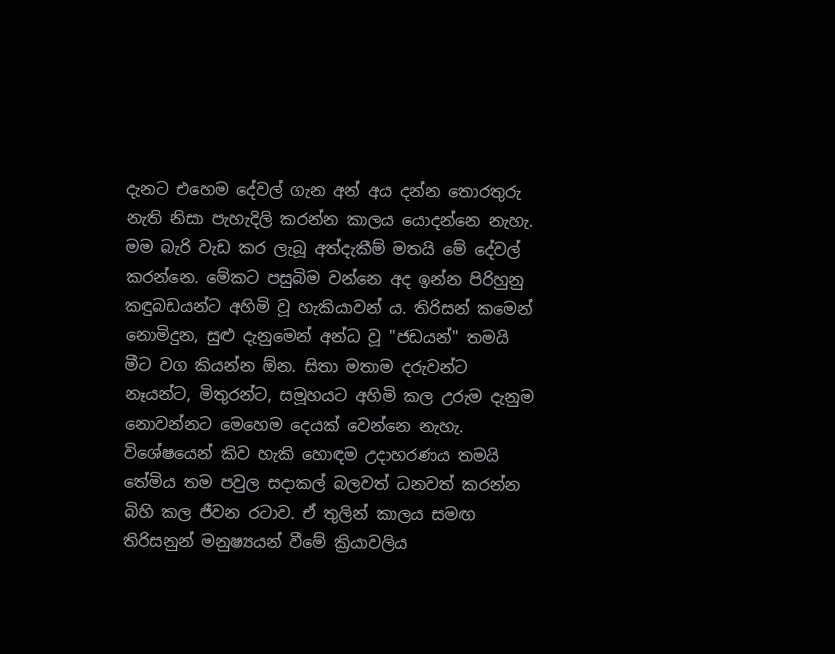දැනට එහෙම දේවල් ගැන අන් අය දන්න තොරතුරු නැති නිසා පැහැදිලි කරන්න කාලය යොදන්නෙ නැහැ. මම බැරි වැඩ කර ලැබූ අත්දැකීම් මතයි මේ දේවල් කරන්නෙ. මේකට පසුබිම වන්නෙ අද ඉන්න පිරිහුනු කඳුබඩයන්ට අහිමි වූ හැකියාවන් ය. තිරිසන් කමෙන් නොමිදුන, සුළු දැනුමෙන් අන්ධ වූ "ජඩයන්" තමයි මීට වග කියන්න ඕන. සිතා මතාම දරුවන්ට නෑයන්ට, මිතුරන්ට, සමූහයට අහිමි කල උරුම දැනුම නොවන්නට මෙහෙම දෙයක් වෙන්නෙ නැහැ. විශේෂයෙන් කිව හැකි හොඳම උදාහරණය තමයි තේමිය තම පවුල සදාකල් බලවත් ධනවත් කරන්න බිහි කල ජීවන රටාව. ඒ තුලින් කාලය සමඟ තිරිසනුන් මනුෂ්‍යයන් වීමේ ක්‍රියාවලිය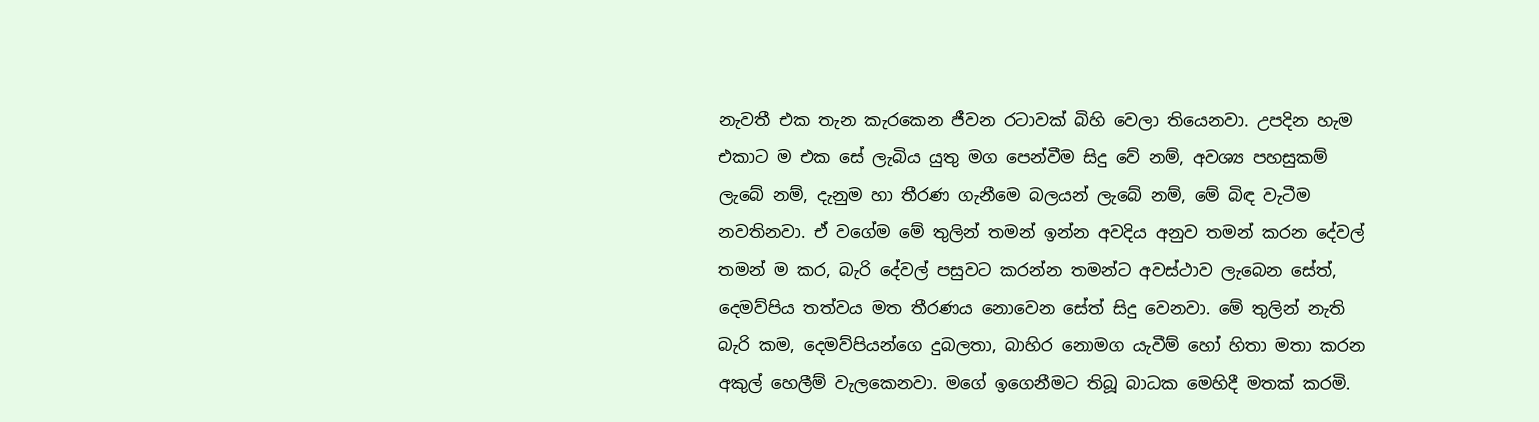නැවතී එක තැන කැරකෙන ජීවන රටාවක් බිහි වෙලා තියෙනවා. උපදින හැම එකාට ම එක සේ ලැබිය යුතු මග පෙන්වීම සිදු වේ නම්, අවශ්‍ය පහසුකම් ලැබේ නම්, දැනුම හා තීරණ ගැනීමෙ බලයන් ලැබේ නම්, මේ බිඳ වැටීම නවතිනවා. ඒ වගේම මේ තුලින් තමන් ඉන්න අවදිය අනුව තමන් කරන දේවල් තමන් ම කර, බැරි දේවල් පසුවට කරන්න තමන්ට අවස්ථාව ලැබෙන සේත්, දෙමව්පිය තත්වය මත තීරණය නොවෙන සේත් සිදු වෙනවා. මේ තුලින් නැති බැරි කම, දෙමව්පියන්ගෙ දුබලතා, බාහිර නොමග යැවීම් හෝ හිතා මතා කරන අකුල් හෙලීම් වැලකෙනවා. මගේ ඉගෙනීමට තිබූ බාධක මෙහිදී මතක් කරමි.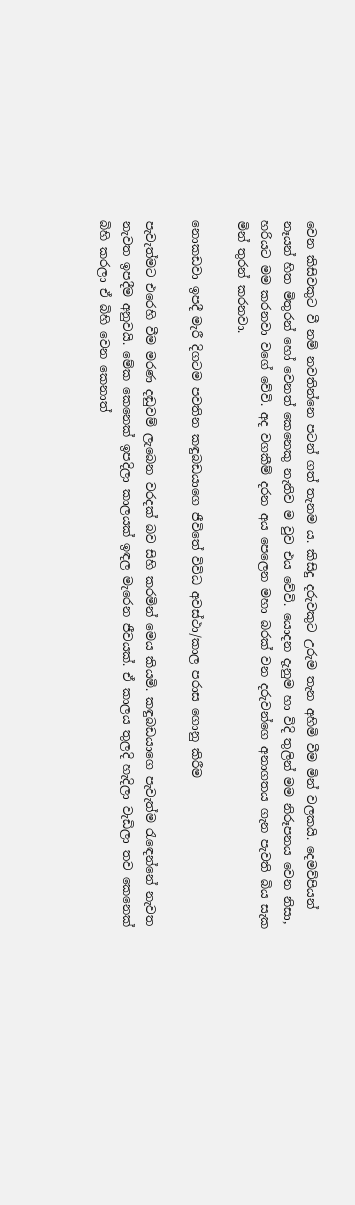වෙන කිසිවකුට වී නම් නවතින්නෙ පටන් ගත් තැනම ය. කිසිදු දරුවකුට උරුම තැන අහිමි වීම මින් වලකයි. දෙමව්පියන් නෑයන් හිත මිතුරන් හෝ වෙනත් කෙනෙකු නැතිව ම වුව එය වේවි. යොදන දැනුම හා විදි තුලින් මම නිරූපනය වෙන නිසා, හරියට මම කරනවා වගේ වේවි. අද වගකීම් දරන අය පෙලෙන මහා බරක් වන දරුවන්ගෙ අනාගතය ගැන පැවති බිය සැක මින් තුරන් කරනවා.

නොකඩවා ඉපදී මැරී දිගටම පවතින කඳුබඩයාගෙ ජීවිතේ විවිධ අවස්ථා/කාල පරාස ගොනු කිරීම

පැවැත්මට එරෙහි වීම මරණ දඬුවම් ලැබෙන වරදක් බව සිහි කරමින් මෙය කියමි. කඳුබඩයාගෙ පැවැත්ම රැඳෙන්නේ නැවත නැවත ඉපදීම අනුවයි. මේක කෙනෙක් ඉපදිලා කාලයක් ඉඳල මැරෙන ජීවයක්. ඒ කාලය තුලදි හැදිලා වැඩිලා තව කෙනෙක් බිහි කරලා ඒ බිහි වෙන කෙනාත්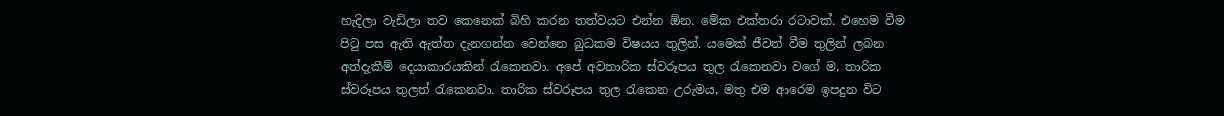හැදිලා වැඩිලා තව කෙනෙක් බිහි කරන තත්වයට එන්න ඕන. මේක එක්තරා රටාවක්. එහෙම වීම පිටු පස ඇති ඇත්ත දැනගන්න වෙන්නෙ බුධකම විෂයය තුලින්. යමෙක් ජීවත් වීම තුලින් ලබන අත්දැකීම් දෙයාකාරයකින් රැකෙනවා. අපේ අවතාරික ස්වරූපය තුල රැකෙනවා වගේ ම, තාරික ස්වරූපය තුලත් රැකෙනවා. තාරික ස්වරූපය තුල රැකෙන උරුමය, මතු එම ආරෙම ඉපදුන විට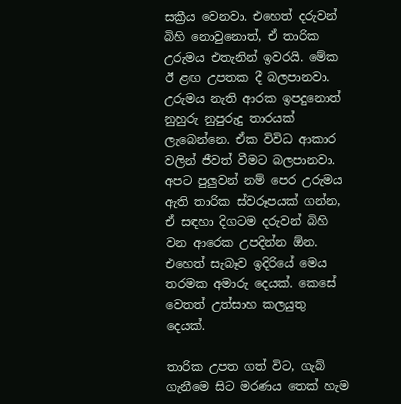සක්‍රීය වෙනවා. එහෙත් දරුවන් බිහි නොවුනොත්, ඒ තාරික උරුමය එතැනින් ඉවරයි. මේක ඊ ළඟ උපතක දී බලපානවා. උරුමය නැති ආරක ඉපදුනොත් නුහුරු නුපුරුදු තාරයක් ලැබෙන්නෙ. ඒක විවිධ ආකාර වලින් ජීවත් වීමට බලපානවා. අපට පුලුවන් නම් පෙර උරුමය ඇති තාරික ස්වරූපයක් ගන්න, ඒ සඳහා දිගටම දරුවන් බිහි වන ආරෙක උපදින්න ඕන. එහෙත් සැබෑව ඉදිරියේ මෙය තරමක අමාරු දෙයක්. කෙසේ වෙතත් උත්සාහ කලයුතු දෙයක්.

තාරික උපත ගත් විට, ගැබ් ගැනීමෙ සිට මරණය තෙක් හැම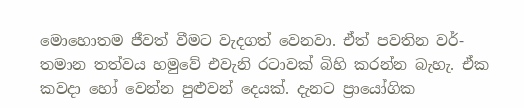මොහොතම ජීවත් වීමට වැදගත් වෙනවා. ඒත් පවතින වර්-තමාන තත්වය හමුවේ එවැනි රටාවක් බිහි කරන්න බැහැ. ඒක කවදා හෝ වෙන්න පුළුවන් දෙයක්. දැනට ප්‍රායෝගික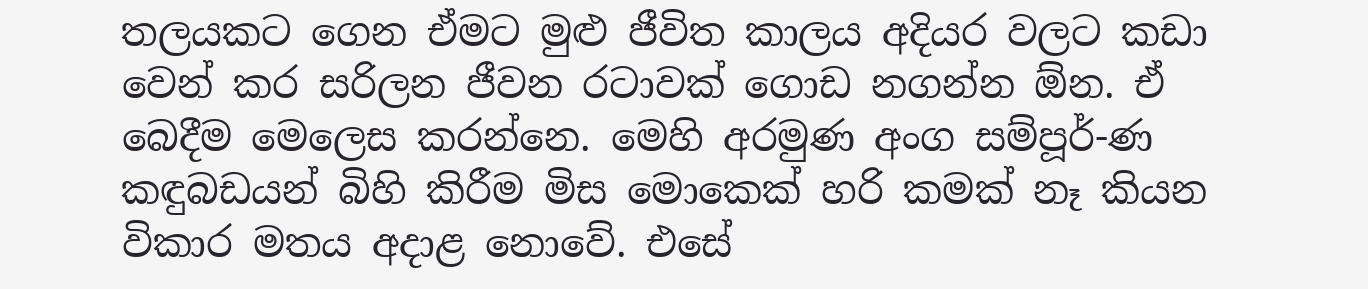තලයකට ගෙන ඒමට මුළු ජීවිත කාලය අදියර වලට කඩා වෙන් කර සරිලන ජීවන රටාවක් ගොඩ නගන්න ඕන. ඒ බෙදීම මෙලෙස කරන්නෙ. මෙහි අරමුණ අංග සම්පූර්-ණ කඳුබඩයන් බිහි කිරීම මිස මොකෙක් හරි කමක් නෑ කියන විකාර මතය අදාළ නොවේ. එසේ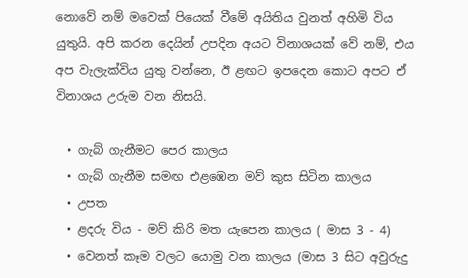නොවේ නම් මවෙක් පියෙක් වීමේ අයිතිය වුනත් අහිමි විය යුතුයි. අපි කරන දෙයින් උපදින අයට විනාශයක් වේ නම්, එය අප වැලැක්විය යුතු වන්නෙ, ඊ ළඟට ඉපදෙන කොට අපට ඒ විනාශය උරුම වන නිසයි.

  • ගැබ් ගැනීමට පෙර කාලය
  • ගැබ් ගැනීම සමඟ එළඹෙන මව් කුස සිටින කාලය
  • උපත
  • ළදරු විය - මව් කිරි මත යැපෙන කාලය ( මාස 3 - 4)
  • වෙනත් කෑම වලට යොමු වන කාලය (මාස 3 සිට අවුරුදු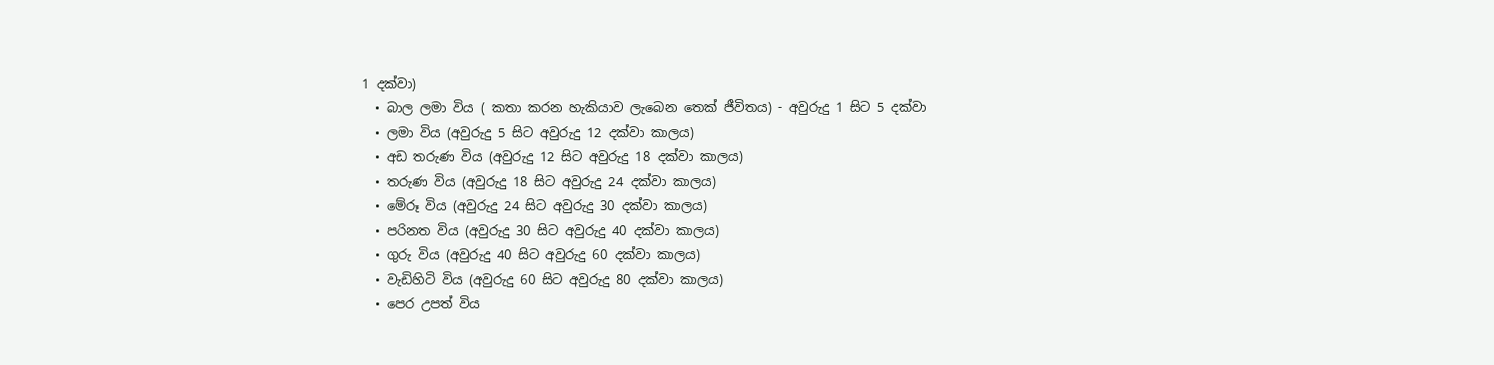1 දක්වා)
  • බාල ලමා විය ( කතා කරන හැකියාව ලැබෙන තෙක් ජීවිතය) - අවුරුදු 1 සිට 5 දක්වා
  • ලමා විය (අවුරුදු 5 සිට අවුරුදු 12 දක්වා කාලය)
  • අඩ තරුණ විය (අවුරුදු 12 සිට අවුරුදු 18 දක්වා කාලය)
  • තරුණ විය (අවුරුදු 18 සිට අවුරුදු 24 දක්වා කාලය)
  • මේරූ විය (අවුරුදු 24 සිට අවුරුදු 30 දක්වා කාලය)
  • පරිනත විය (අවුරුදු 30 සිට අවුරුදු 40 දක්වා කාලය)
  • ගුරු විය (අවුරුදු 40 සිට අවුරුදු 60 දක්වා කාලය)
  • වැඩිහිටි විය (අවුරුදු 60 සිට අවුරුදු 80 දක්වා කාලය)
  • පෙර උපත් විය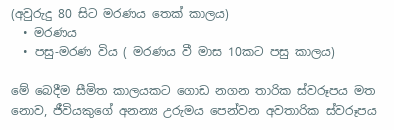(අවුරුදු 80 සිට මරණය තෙක් කාලය)
  • මරණය
  • පසු-මරණ විය ( මරණය වී මාස 10කට පසු කාලය)

මේ බෙදීම සීමිත කාලයකට ගොඩ නගන තාරික ස්වරූපය මත නොව, ජීවියකුගේ අනන්‍ය උරුමය පෙන්වන අවතාරික ස්වරූපය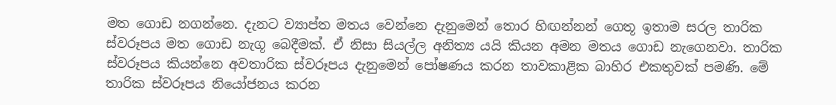මත ගොඩ නගන්නෙ. දැනට ව්‍යාප්ත මතය වෙන්නෙ දැනුමෙන් තොර හිඟන්නන් ගෙතූ ඉතාම සරල තාරික ස්වරූපය මත ගොඩ නැගූ බෙදීමක්. ඒ නිසා සියල්ල අනිත්‍ය යයි කියන අමන මතය ගොඩ නැගෙනවා. තාරික ස්වරූපය කියන්නෙ අවතාරික ස්වරූපය දැනුමෙන් පෝෂණය කරන තාවකාළික බාහිර එකතුවක් පමණි. මේ තාරික ස්වරූපය නියෝජනය කරන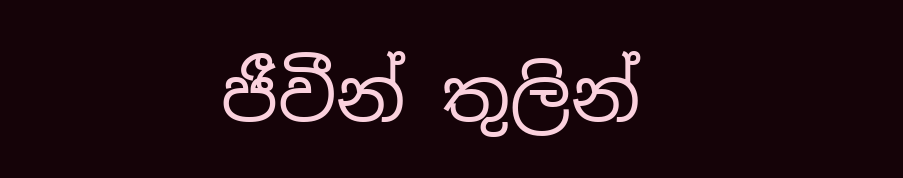ජීවීන් තුලින්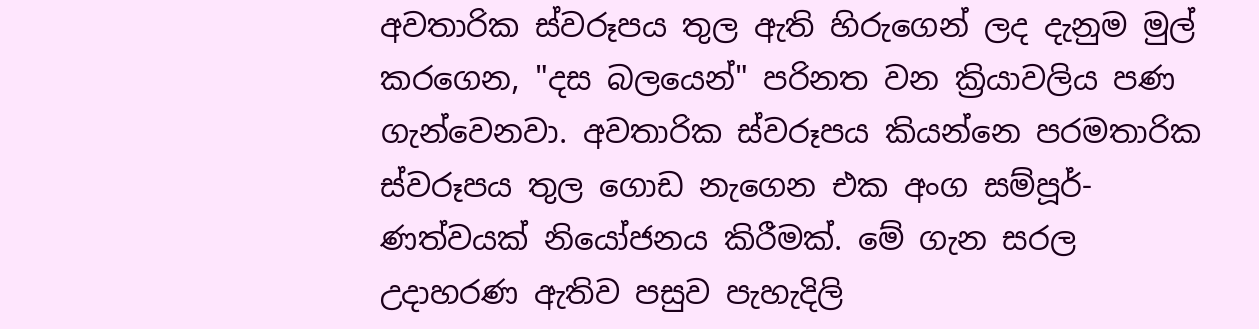අවතාරික ස්වරූපය තුල ඇති හිරුගෙන් ලද දැනුම මුල් කරගෙන, "දස බලයෙන්" පරිනත වන ක්‍රියාවලිය පණ ගැන්වෙනවා. අවතාරික ස්වරූපය කියන්නෙ පරමතාරික ස්වරූපය තුල ගොඩ නැගෙන එක අංග සම්පූර්-ණත්වයක් නියෝජනය කිරීමක්. මේ ගැන සරල උදාහරණ ඇතිව පසුව පැහැදිලි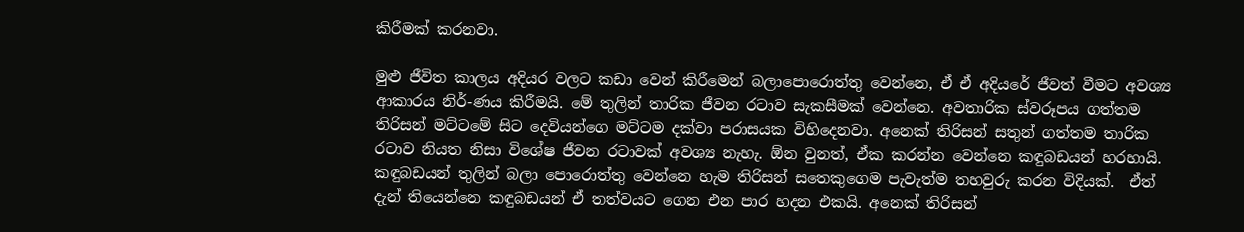කිරීමක් කරනවා.

මුළු ජීවිත කාලය අදියර වලට කඩා වෙන් කිරීමෙන් බලාපොරොත්තු වෙන්නෙ, ඒ ඒ අදියරේ ජීවත් වීමට අවශ්‍ය ආකාරය නිර්-ණය කිරීමයි. මේ තුලින් තාරික ජීවන රටාව සැකසීමක් වෙන්නෙ. අවතාරික ස්වරූපය ගත්තම තිරිසන් මට්ටමේ සිට දෙවියන්ගෙ මට්ටම දක්වා පරාසයක විහිදෙනවා. අනෙක් තිරිසන් සතුන් ගත්තම තාරික රටාව නියත නිසා විශේෂ ජීවන රටාවක් අවශ්‍ය නැහැ. ඕන වුනත්, ඒක කරන්න වෙන්නෙ කඳුබඩයන් හරහායි. කඳුබඩයන් තුලින් බලා පොරොත්තු වෙන්නෙ හැම තිරිසන් සතෙකුගෙම පැවැත්ම තහවුරු කරන විදියක්.  ඒත් දැන් තියෙන්නෙ කඳුබඩයන් ඒ තත්වයට ගෙන එන පාර හදන එකයි. අනෙක් තිරිසන්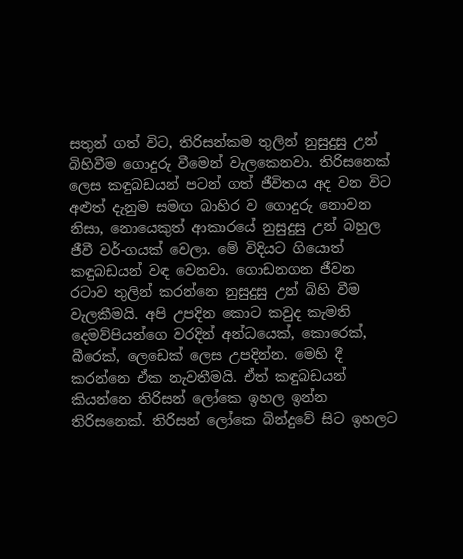සතුන් ගත් විට, තිරිසන්කම තුලින් නුසුදුසු උන් බිහිවීම ගොදුරු වීමෙන් වැලකෙනවා. තිරිසනෙක් ලෙස කඳුබඩයන් පටන් ගත් ජීවිතය අද වන විට අළුත් දැනුම සමඟ බාහිර ව ගොදුරු නොවන නිසා, නොයෙකුත් ආකාරයේ නුසුදුසු උන් බහුල ජීවී වර්-ගයක් වෙලා. මේ විදියට ගියොත් කඳුබඩයන් වඳ වෙනවා. ගොඩනගන ජීවන රටාව තුලින් කරන්නෙ නුසුදුසු උන් බිහි වීම වැලකීමයි. අපි උපදින කොට කවුද කැමති දෙමව්පියන්ගෙ වරදින් අන්ධයෙක්, කොරෙක්, බීරෙක්, ලෙඩෙක් ලෙස උපදින්න. මෙහි දී කරන්නෙ ඒක නැවතීමයි. ඒත් කඳුබඩයන් කියන්නෙ තිරිසන් ලෝකෙ ඉහල ඉන්න තිරිසනෙක්. තිරිසන් ලෝකෙ බින්දුවේ සිට ඉහලට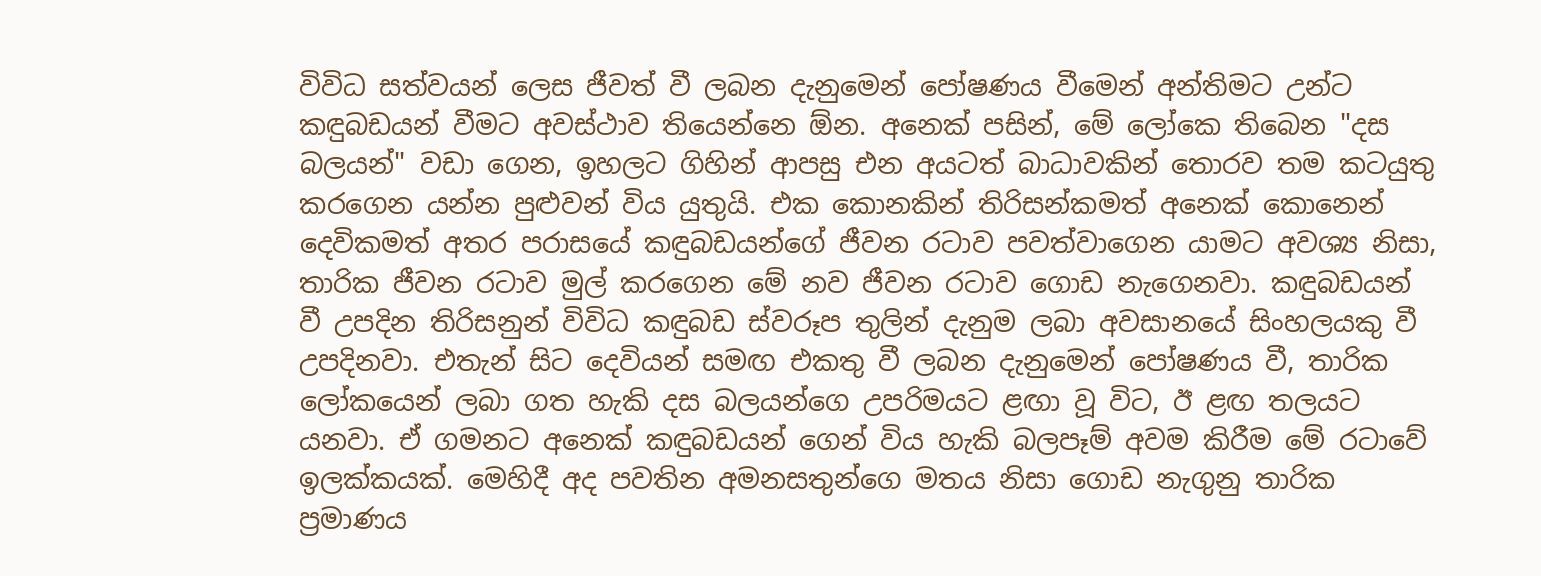විවිධ සත්වයන් ලෙස ජීවත් වී ලබන දැනුමෙන් පෝෂණය වීමෙන් අන්තිමට උන්ට කඳුබඩයන් වීමට අවස්ථාව තියෙන්නෙ ඕන. අනෙක් පසින්, මේ ලෝකෙ තිබෙන "දස බලයන්" වඩා ගෙන, ඉහලට ගිහින් ආපසු එන අයටත් බාධාවකින් තොරව තම කටයුතු කරගෙන යන්න පුළුවන් විය යුතුයි. එක කොනකින් තිරිසන්කමත් අනෙක් කොනෙන් දෙවිකමත් අතර පරාසයේ කඳුබඩයන්ගේ ජීවන රටාව පවත්වාගෙන යාමට අවශ්‍ය නිසා, තාරික ජීවන රටාව මුල් කරගෙන මේ නව ජීවන රටාව ගොඩ නැගෙනවා. කඳුබඩයන් වී උපදින තිරිසනුන් විවිධ කඳුබඩ ස්වරූප තුලින් දැනුම ලබා අවසානයේ සිංහලයකු වී උපදිනවා. එතැන් සිට දෙවියන් සමඟ එකතු වී ලබන දැනුමෙන් පෝෂණය වී, තාරික ලෝකයෙන් ලබා ගත හැකි දස බලයන්ගෙ උපරිමයට ළඟා වූ විට, ඊ ළඟ තලයට යනවා. ඒ ගමනට අනෙක් කඳුබඩයන් ගෙන් විය හැකි බලපෑම් අවම කිරීම මේ රටාවේ ඉලක්කයක්. මෙහිදී අද පවතින අමනසතුන්ගෙ මතය නිසා ගොඩ නැගුනු තාරික ප්‍රමාණය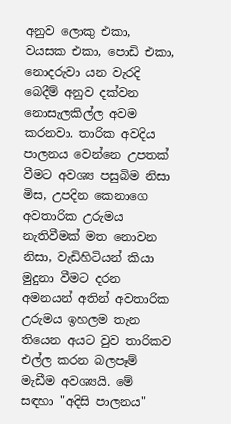අනුව ලොකු එකා, වයසක එකා, පොඩි එකා, නොදරුවා යන වැරදි බෙදීම් අනුව දක්වන නොසැලකිල්ල අවම කරනවා. තාරික අවදිය පාලනය වෙන්නෙ උපතක් වීමට අවශ්‍ය පසුබිම නිසා මිස, උපදින කෙනාගෙ අවතාරික උරුමය නැතිවීමක් මත නොවන නිසා, වැඩිහිටියන් කියා මුදුනා වීමට දරන අමනයන් අතින් අවතාරික උරුමය ඉහලම තැන තියෙන අයට වුව තාරිකව එල්ල කරන බලපෑම් මැඩීම අවශ්‍යයි. මේ සඳහා "අදිසි පාලනය"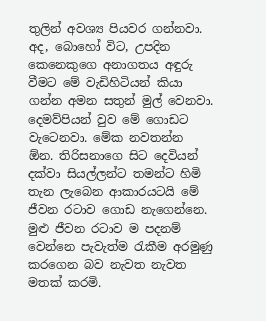තුලින් අවශ්‍ය පියවර ගන්නවා. අද, බොහෝ විට, උපදින කෙනෙකුගෙ අනාගතය අඳුරු වීමට මේ වැඩිහිටියන් කියා ගන්න අමන සතුන් මුල් වෙනවා. දෙමව්පියන් වුව මේ ගොඩට වැටෙනවා. මේක නවතන්න ඕන. තිරිසනාගෙ සිට දෙවියන් දක්වා සියල්ලන්ට තමන්ට හිමි තැන ලැබෙන ආකාරයටයි මේ ජීවන රටාව ගොඩ නැගෙන්නෙ. මුළු ජීවන රටාව ම පදනම් වෙන්නෙ පැවැත්ම රැකීම අරමුණු කරගෙන බව නැවත නැවත මතක් කරමි.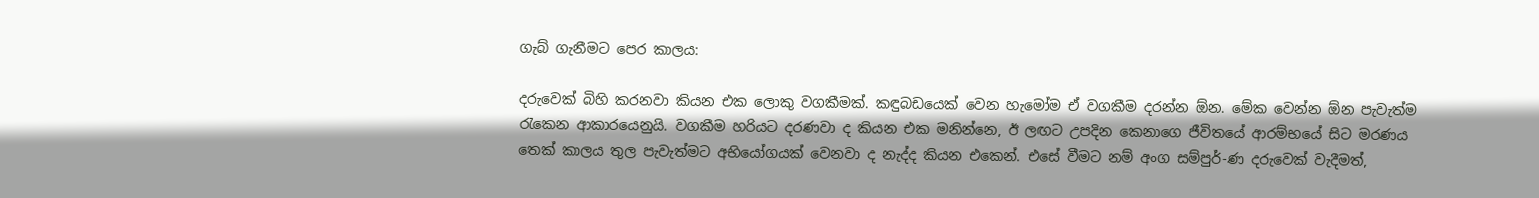ගැබ් ගැනීමට පෙර කාලය:

දරුවෙක් බිහි කරනවා කියන එක ලොකු වගකීමක්. කඳුබඩයෙක් වෙන හැමෝම ඒ වගකීම දරන්න ඕන. මේක වෙන්න ඕන පැවැත්ම රැකෙන ආකාරයෙනුයි. වගකීම හරියට දරණවා ද කියන එක මනින්නෙ, ඊ ලඟට උපදින කෙනාගෙ ජීවිතයේ ආරම්භයේ සිට මරණය තෙක් කාලය තුල පැවැත්මට අභියෝගයක් වෙනවා ද නැද්ද කියන එකෙන්. එසේ වීමට නම් අංග සම්පුර්-ණ දරුවෙක් වැදීමත්,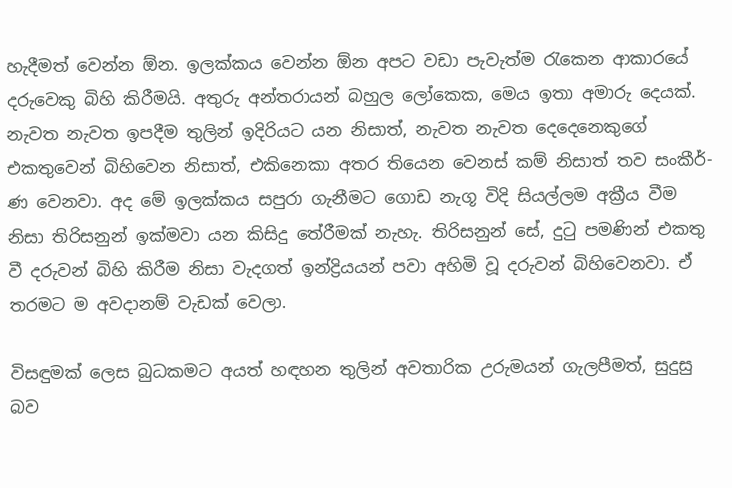හැදීමත් වෙන්න ඕන. ඉලක්කය වෙන්න ඕන අපට වඩා පැවැත්ම රැකෙන ආකාරයේ දරුවෙකු බිහි කිරීමයි. අතුරු අන්තරායන් බහුල ලෝකෙක, මෙය ඉතා අමාරු දෙයක්. නැවත නැවත ඉපදීම තුලින් ඉදිරියට යන නිසාත්, නැවත නැවත දෙදෙනෙකුගේ එකතුවෙන් බිහිවෙන නිසාත්, එකිනෙකා අතර තියෙන වෙනස් කම් නිසාත් තව සංකීර්-ණ වෙනවා. අද මේ ඉලක්කය සපුරා ගැනීමට ගොඩ නැගූ විදි සියල්ලම අක්‍රීය වීම නිසා තිරිසනුන් ඉක්මවා යන කිසිදු තේරීමක් නැහැ. තිරිසනුන් සේ, දුටු පමණින් එකතු වී දරුවන් බිහි කිරීම නිසා වැදගත් ඉන්ද්‍රියයන් පවා අහිමි වූ දරුවන් බිහිවෙනවා. ඒ තරමට ම අවදානම් වැඩක් වෙලා.

විසඳුමක් ලෙස බුධකමට අයත් හඳහන තුලින් අවතාරික උරුමයන් ගැලපීමත්, සුදුසු බව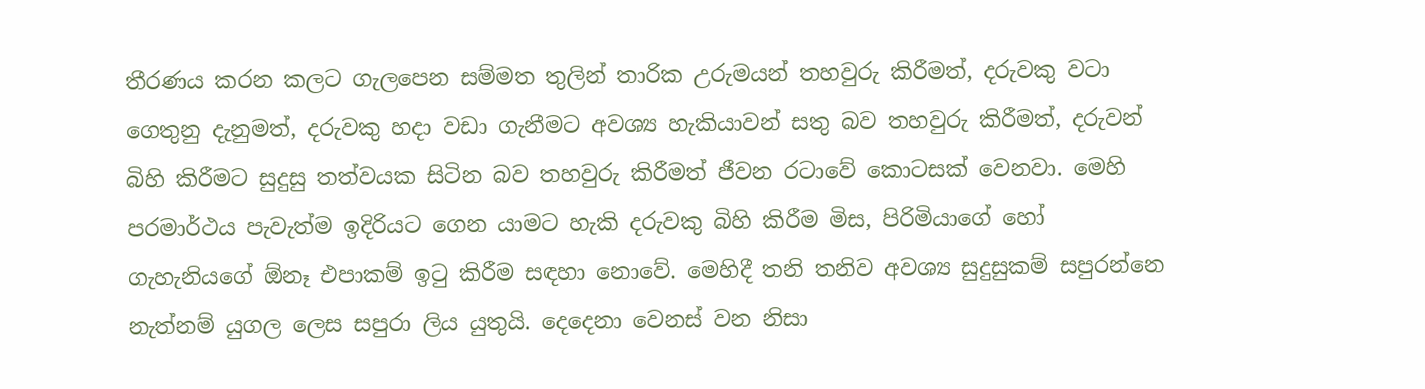තීරණය කරන කලට ගැලපෙන සම්මත තුලින් තාරික උරුමයන් තහවුරු කිරීමත්, දරුවකු වටා ගෙතුනු දැනුමත්, දරුවකු හදා වඩා ගැනීමට අවශ්‍ය හැකියාවන් සතු බව තහවුරු කිරීමත්, දරුවන් බිහි කිරීමට සුදුසු තත්වයක සිටින බව තහවුරු කිරීමත් ජීවන රටාවේ කොටසක් වෙනවා. මෙහි පරමාර්ථය පැවැත්ම ඉදිරියට ගෙන යාමට හැකි දරුවකු බිහි කිරීම මිස, පිරිමියාගේ හෝ ගැහැනියගේ ඕනෑ එපාකම් ඉටු කිරීම සඳහා නොවේ. මෙහිදී තනි තනිව අවශ්‍ය සුදුසුකම් සපුරන්නෙ නැත්නම් යුගල ලෙස සපුරා ලිය යුතුයි. දෙදෙනා වෙනස් වන නිසා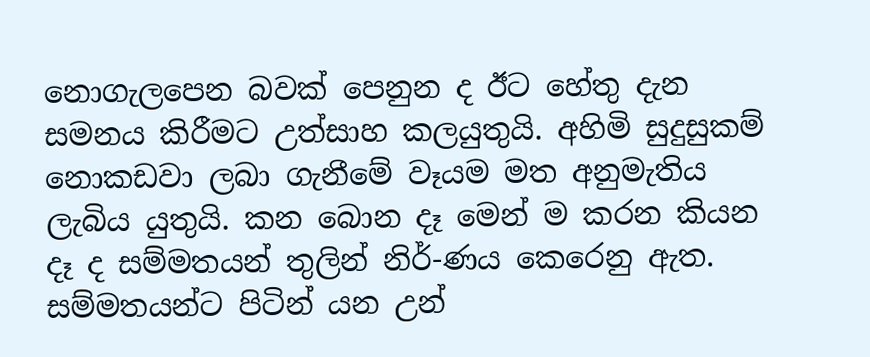නොගැලපෙන බවක් පෙනුන ද ඊට හේතු දැන සමනය කිරීමට උත්සාහ කලයුතුයි. අහිමි සුදුසුකම් නොකඩවා ලබා ගැනීමේ වෑයම මත අනුමැතිය ලැබිය යුතුයි. කන බොන දෑ මෙන් ම කරන කියන දෑ ද සම්මතයන් තුලින් නිර්-ණය කෙරෙනු ඇත. සම්මතයන්ට පිටින් යන උන්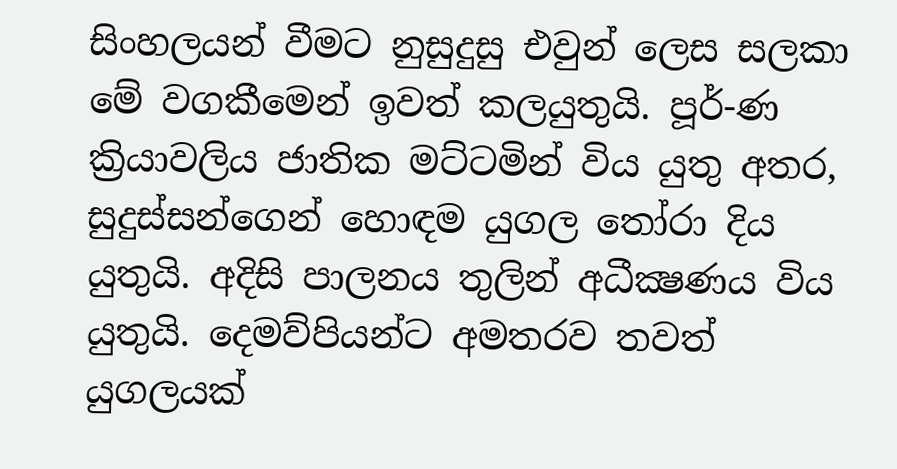සිංහලයන් වීමට නුසුදුසු එවුන් ලෙස සලකා මේ වගකීමෙන් ඉවත් කලයුතුයි. පූර්-ණ ක්‍රියාවලිය ජාතික මට්ටමින් විය යුතු අතර, සුදුස්සන්ගෙන් හොඳම යුගල තෝරා දිය යුතුයි. අදිසි පාලනය තුලින් අධීක්‍ෂණය විය යුතුයි. දෙමව්පියන්ට අමතරව තවත් යුගලයක්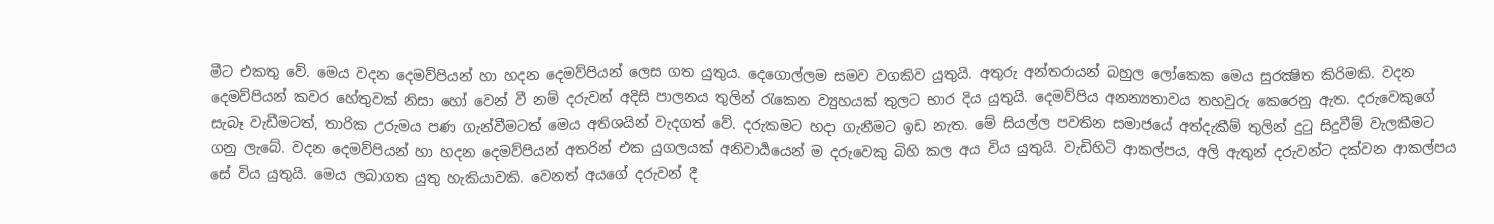මීට එකතු වේ. මෙය වදන දෙමව්පියන් හා හදන දෙමව්පියන් ලෙස ගත යුතුය. දෙගොල්ලම සමව වගකිව යුතුයි. අතුරු අන්තරායන් බහුල ලෝකෙක මෙය සුරක්‍ෂිත කිරිමකි. වදන දෙමව්පියන් කවර හේතුවක් නිසා හෝ වෙන් වී නම් දරුවන් අදිසි පාලනය තුලින් රැකෙන ව්‍යුහයක් තුලට භාර දිය යුතුයි. දෙමව්පිය අනන්‍යතාවය තහවුරු කෙරෙනු ඇත. දරුවෙකුගේ සැබෑ වැඩීමටත්, තාරික උරුමය පණ ගැන්වීමටත් මෙය අතිශයින් වැදගත් වේ. දරුකමට හදා ගැනීමට ඉඩ නැත. මේ සියල්ල පවතින සමාජයේ අත්දැකීම් තුලින් දුටු සිදුවීම් වැලකීමට ගනු ලැබේ. වදන දෙමව්පියන් හා හදන දෙමව්පියන් අතරින් එක යුගලයක් අනිවාර්‍යයෙන් ම දරුවෙකු බිහි කල අය විය යුතුයි. වැඩිහිටි ආකල්පය, අලි ඇතුන් දරුවන්ට දක්වන ආකල්පය සේ විය යුතුයි. මෙය ලබාගත යුතු හැකියාවකි. වෙනත් අයගේ දරුවන් දී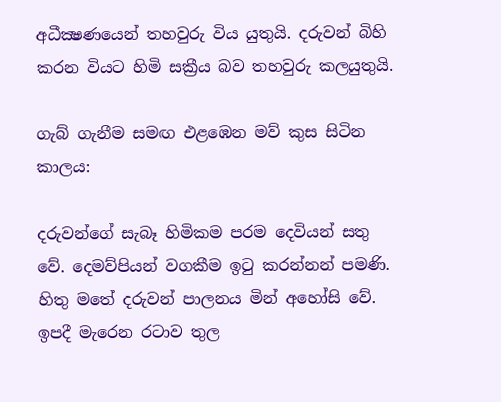අධීක්‍ෂණයෙන් තහවුරු විය යුතුයි. දරුවන් බිහි කරන වියට හිමි සක්‍රීය බව තහවුරු කලයුතුයි.

ගැබ් ගැනීම සමඟ එළඹෙන මව් කුස සිටින කාලය:

දරුවන්ගේ සැබෑ හිමිකම පරම දෙවියන් සතු වේ. දෙමව්පියන් වගකීම ඉටු කරන්නන් පමණි. හිතු මතේ දරුවන් පාලනය මින් අහෝසි වේ. ඉපදී මැරෙන රටාව තුල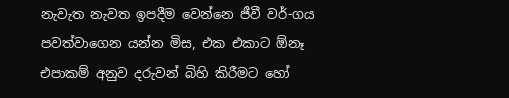නැවැත නැවත ඉපදීම වෙන්නෙ ජීවී වර්-ගය පවත්වාගෙන යන්න මිස, එක එකාට ඕනෑ එපාකම් අනුව දරුවන් බිහි කිරීමට හෝ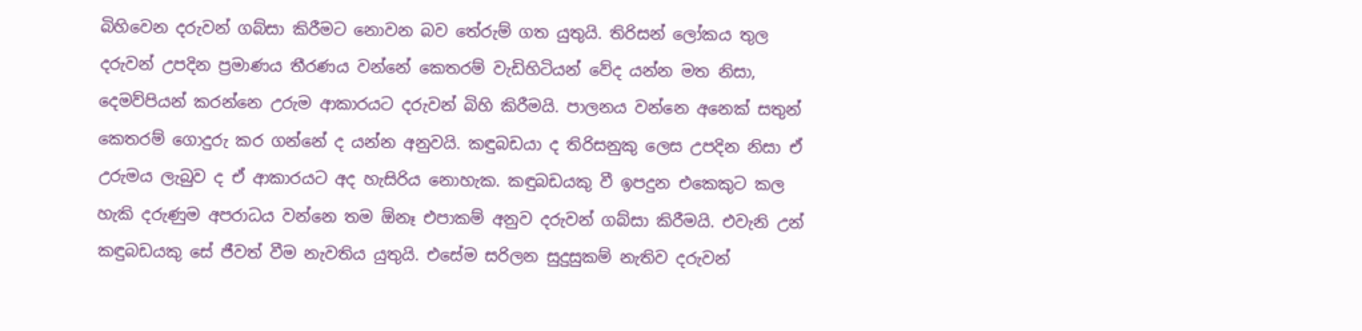බිහිවෙන දරුවන් ගබ්සා කිරීමට නොවන බව තේරුම් ගත යුතුයි. තිරිසන් ලෝකය තුල දරුවන් උපදින ප්‍රමාණය තීරණය වන්නේ කෙතරම් වැඩිහිටියන් වේද යන්න මත නිසා, දෙමව්පියන් කරන්නෙ උරුම ආකාරයට දරුවන් බිහි කිරීමයි. පාලනය වන්නෙ අනෙක් සතුන් කෙතරම් ගොදුරු කර ගන්නේ ද යන්න අනුවයි. කඳුබඩයා ද තිරිසනුකු ලෙස උපදින නිසා ඒ උරුමය ලැබුව ද ඒ ආකාරයට අද හැසිරිය නොහැක. කඳුබඩයකු වී ඉපදුන එකෙකුට කල හැකි දරුණුම අපරාධය වන්නෙ තම ඕනෑ එපාකම් අනුව දරුවන් ගබ්සා කිරීමයි. එවැනි උන් කඳුබඩයකු සේ ජීවත් වීම නැවතිය යුතුයි. එසේම සරිලන සුදුසුකම් නැතිව දරුවන්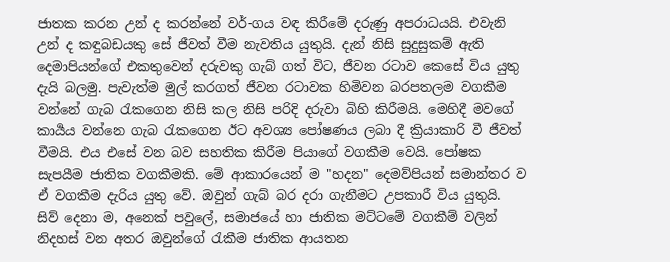ජාතක කරන උන් ද කරන්නේ වර්-ගය වඳ කිරීමේ දරුණු අපරාධයයි. එවැනි උන් ද කඳුබඩයකු සේ ජීවත් වීම නැවතිය යුතුයි. දැන් නිසි සුදුසුකම් ඇති දෙමාපියන්ගේ එකතුවෙන් දරුවකු ගැබ් ගත් විට, ජීවන රටාව කෙසේ විය යුතු දැයි බලමු. පැවැත්ම මුල් කරගත් ජීවන රටාවක හිමිවන බරපතලම වගකීම වන්නේ ගැබ රැකගෙන නිසි කල නිසි පරිදි දරුවා බිහි කිරීමයි. මෙහිදී මවගේ කාර්‍යය වන්නෙ ගැබ රැකගෙන ඊට අවශ්‍ය පෝෂණය ලබා දී ක්‍රියාකාරි වී ජීවත් වීමයි. එය එසේ වන බව සහතික කිරීම පියාගේ වගකීම වෙයි. පෝෂක සැපයීම ජාතික වගකීමකි. මේ ආකාරයෙන් ම "හදන" දෙමව්පියන් සමාන්තර ව ඒ වගකීම දැරිය යුතු වේ. ඔවුන් ගැබ් බර දරා ගැනීමට උපකාරී විය යුතුයි. සිව් දෙනා ම, අනෙක් පවුලේ, සමාජයේ හා ජාතික මට්ටමේ වගකීම් වලින් නිදහස් වන අතර ඔවුන්ගේ රැකීම ජාතික ආයතන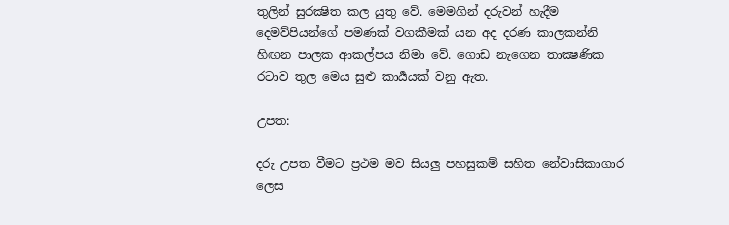තුලින් සුරක්‍ෂිත කල යුතු වේ. මෙමගින් දරුවන් හැදීම දෙමව්පියන්ගේ පමණක් වගකීමක් යන අද දරණ කාලකන්නි හිඟන පාලක ආකල්පය නිමා වේ. ගොඩ නැගෙන තාක්‍ෂණික රටාව තුල මෙය සුළු කාර්‍යයක් වනු ඇත.

උපත:

දරු උපත වීමට ප්‍රථම මව සියලු පහසුකම් සහිත නේවාසිකාගාර ලෙස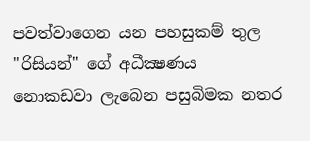පවත්වාගෙන යන පහසුකම් තුල "රිසියන්" ගේ අධීක්‍ෂණය නොකඩවා ලැබෙන පසුබිමක නතර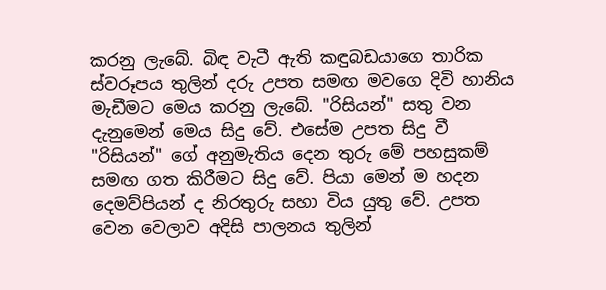කරනු ලැබේ. බිඳ වැටී ඇති කඳුබඩයාගෙ තාරික ස්වරූපය තුලින් දරු උපත සමඟ මවගෙ දිවි හානිය මැඩීමට මෙය කරනු ලැබේ. "රිසියන්" සතු වන දැනුමෙන් මෙය සිදු වේ. එසේම උපත සිදු වී "රිසියන්" ගේ අනුමැතිය දෙන තුරු මේ පහසුකම් සමඟ ගත කිරීමට සිදු වේ. පියා මෙන් ම හදන දෙමව්පියන් ද නිරතුරු සහා විය යුතු වේ. උපත වෙන වෙලාව අදිසි පාලනය තුලින්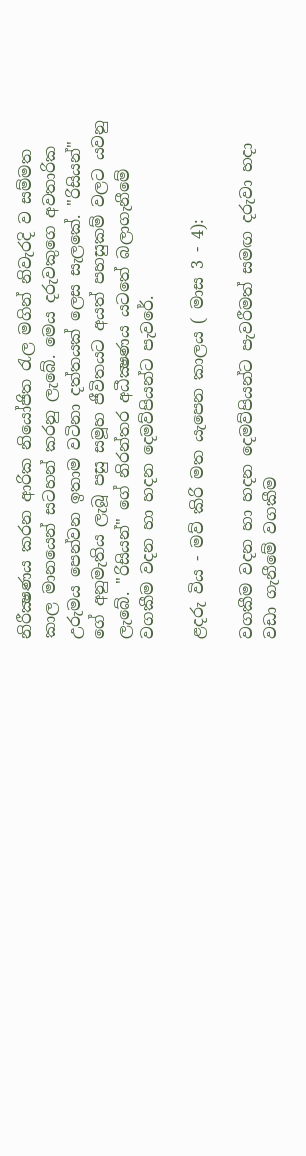නිරීක්‍ෂණය කරන ආරික නියෝජිත රැල මගින් නිවැරදි ව සම්මත කාල මානයෙන් සටහන් කරනු ලැබේ. මෙය දරුවකුගෙ අවතාරික උරුමය පෙන්වන ඉතාම වටිනා දත්තයක් ලෙස සැලකේ. "රිසියන්" ගේ අනුමැතිය ලැබූ පසු සමූහ ජීවිතයට අයත් පහසුකම් වලට යවනු ලැබේ. "රිසියන්" ගේ නිරන්තර අධීක්‍ෂණය යටතේ බලාගැනීමේ වගකීම වදන හා හදන දෙමව්පියන්ට පැවරේ.

ළදරු විය - මව් කිරි මත යැපෙන කාලය ( මාස 3 - 4):

වගකීම වදන හා හදන දෙමව්පියන්ට පැවරීමත් සමඟ දරුවා හදා වඩා ගැනීමේ වගකීම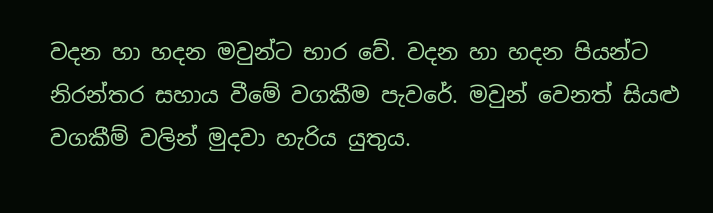වදන හා හදන මවුන්ට භාර වේ. වදන හා හදන පියන්ට නිරන්තර සහාය වීමේ වගකීම පැවරේ. මවුන් වෙනත් සියළු වගකීම් වලින් මුදවා හැරිය යුතුය.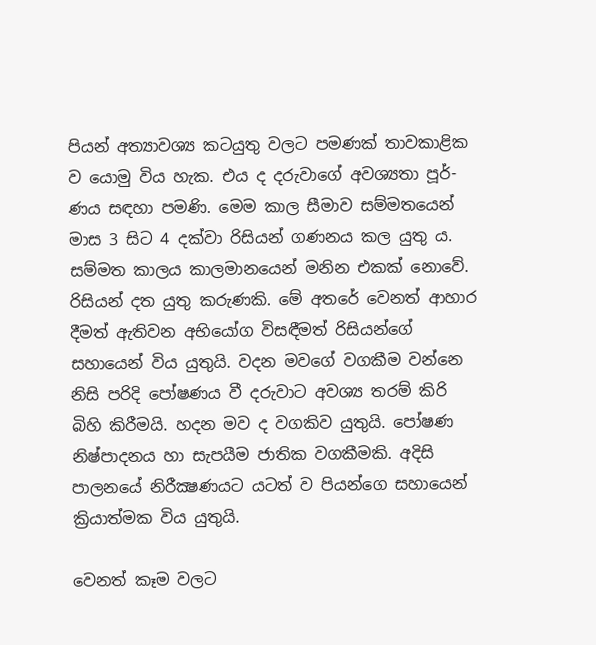පියන් අත්‍යාවශ්‍ය කටයුතු වලට පමණක් තාවකාළික ව යොමු විය හැක. එය ද දරුවාගේ අවශ්‍යතා පූර්-ණය සඳහා පමණි. මෙම කාල සීමාව සම්මතයෙන් මාස 3 සිට 4 දක්වා රිසියන් ගණනය කල යුතු ය. සම්මත කාලය කාලමානයෙන් මනින එකක් නොවේ. රිසියන් දත යුතු කරුණකි. මේ අතරේ වෙනත් ආහාර දීමත් ඇතිවන අභියෝග විසඳීමත් රිසියන්ගේ සහායෙන් විය යුතුයි. වදන මවගේ වගකීම වන්නෙ නිසි පරිදි පෝෂණය වී දරුවාට අවශ්‍ය තරම් කිරි බිහි කිරීමයි. හදන මව ද වගකිව යුතුයි. පෝෂණ නිෂ්පාදනය හා සැපයීම ජාතික වගකීමකි. අදිසි පාලනයේ නිරීක්‍ෂණයට යටත් ව පියන්ගෙ සහායෙන් ක්‍රියාත්මක විය යුතුයි.

වෙනත් කෑම වලට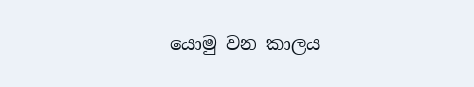යොමු වන කාලය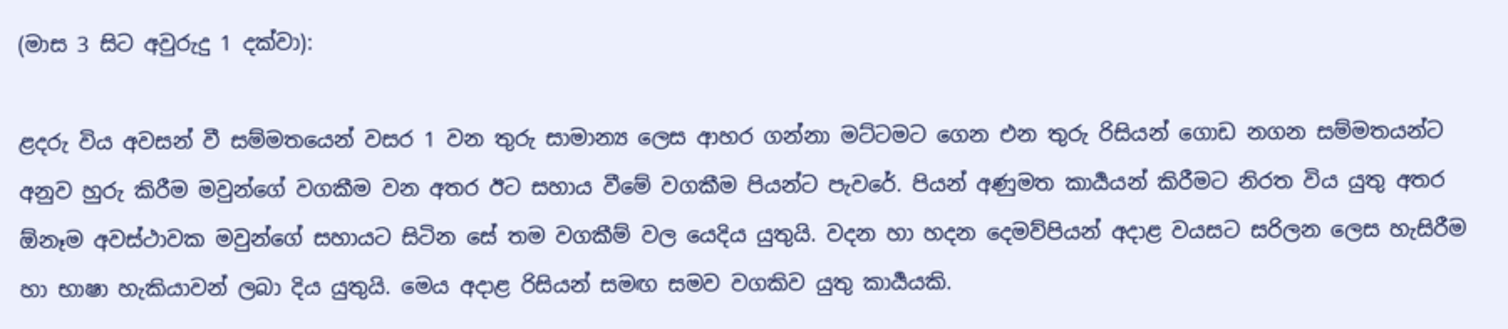(මාස 3 සිට අවුරුදු 1 දක්වා):

ළදරු විය අවසන් වී සම්මතයෙන් වසර 1 වන තුරු සාමාන්‍ය ලෙස ආහර ගන්නා මට්ටමට ගෙන එන තුරු රිසියන් ගොඩ නගන සම්මතයන්ට අනුව හුරු කිරීම මවුන්ගේ වගකීම වන අතර ඊට සහාය වීමේ වගකීම පියන්ට පැවරේ. පියන් අණුමත කාර්‍යයන් කිරීමට නිරත විය යුතු අතර ඕනෑම අවස්ථාවක මවුන්ගේ සහායට සිටින සේ තම වගකීම් වල යෙදිය යුතුයි. වදන හා හදන දෙමව්පියන් අදාළ වයසට සරිලන ලෙස හැසිරීම හා භාෂා හැකියාවන් ලබා දිය යුතුයි. මෙය අදාළ රිසියන් සමඟ සමව වගකිව යුතු කාර්‍යයකි.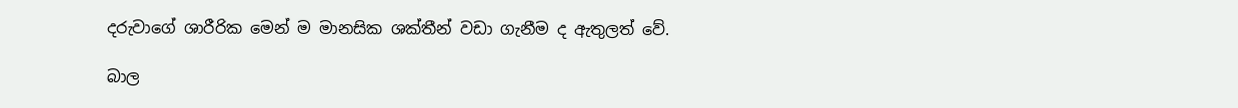දරුවාගේ ශාරීරික මෙන් ම මානසික ශක්තීන් වඩා ගැනීම ද ඇතුලත් වේ.

බාල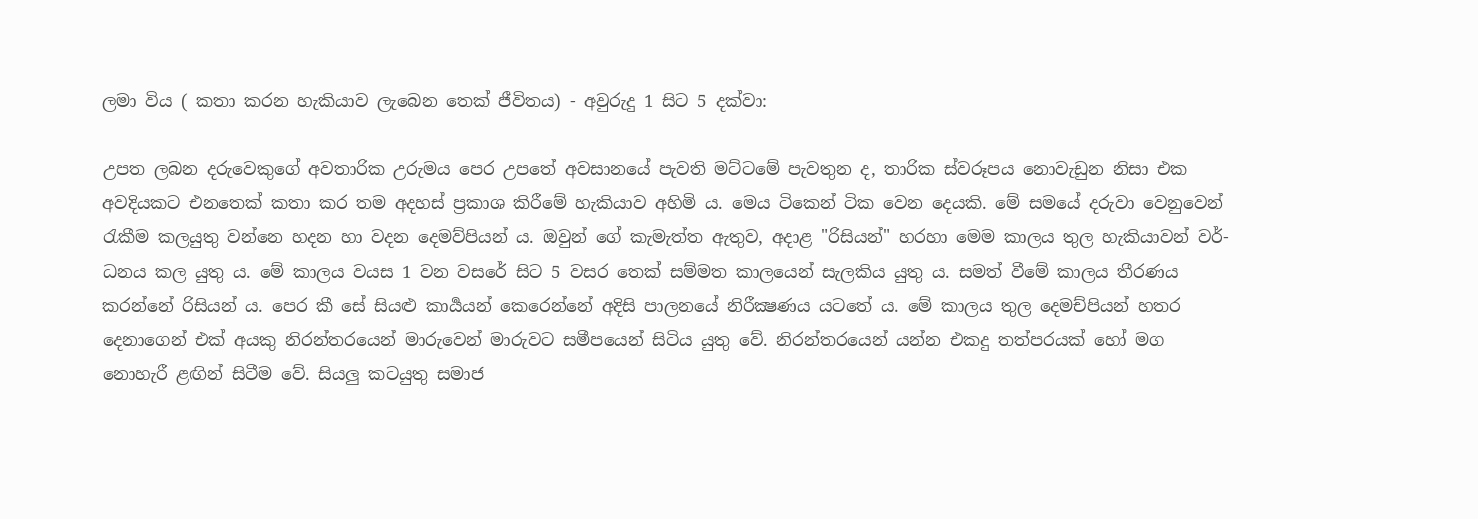ලමා විය ( කතා කරන හැකියාව ලැබෙන තෙක් ජීවිතය) - අවුරුදු 1 සිට 5 දක්වා:

උපත ලබන දරුවෙකුගේ අවතාරික උරුමය පෙර උපතේ අවසානයේ පැවති මට්ටමේ පැවතුන ද, තාරික ස්වරූපය නොවැඩුන නිසා එක අවදියකට එනතෙක් කතා කර තම අදහස් ප්‍රකාශ කිරීමේ හැකියාව අහිමි ය. මෙය ටිකෙන් ටික වෙන දෙයකි. මේ සමයේ දරුවා වෙනුවෙන් රැකීම කලයුතු වන්නෙ හදන හා වදන දෙමව්පියන් ය. ඔවුන් ගේ කැමැත්ත ඇතුව, අදාළ "රිසියන්" හරහා මෙම කාලය තුල හැකියාවන් වර්-ධනය කල යුතු ය. මේ කාලය වයස 1 වන වසරේ සිට 5 වසර තෙක් සම්මත කාලයෙන් සැලකිය යුතු ය. සමත් වීමේ කාලය තීරණය කරන්නේ රිසියන් ය. පෙර කී සේ සියළු කාර්‍යයන් කෙරෙන්නේ අදිසි පාලනයේ නිරීක්‍ෂණය යටතේ ය. මේ කාලය තුල දෙමච්පියන් හතර දෙනාගෙන් එක් අයකු නිරන්තරයෙන් මාරුවෙන් මාරුවට සමීපයෙන් සිටිය යුතු වේ. නිරන්තරයෙන් යන්න එකදු තත්පරයක් හෝ මග නොහැරී ළඟින් සිටීම වේ. සියලු කටයුතු සමාජ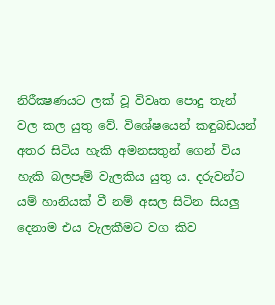නිරීක්‍ෂණයට ලක් වූ විවෘත පොදු තැන් වල කල යුතු වේ. විශේෂයෙන් කඳුබඩයන් අතර සිටිය හැකි අමනසතුන් ගෙන් විය හැකි බලපෑම් වැලකිය යුතු ය. දරුවන්ට යම් හානියක් වී නම් අසල සිටින සියලු දෙනාම එය වැලකීමට වග කිව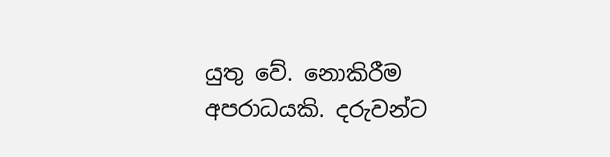යුතු වේ. නොකිරීම අපරාධයකි. දරුවන්ට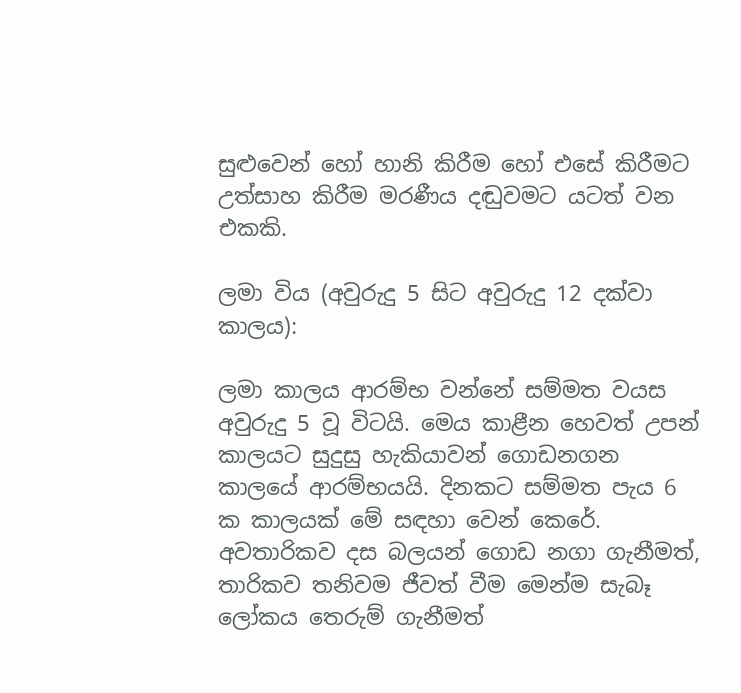සුළුවෙන් හෝ හානි කිරීම හෝ එසේ කිරීමට උත්සාහ කිරීම මරණීය දඬුවමට යටත් වන එකකි.

ලමා විය (අවුරුදු 5 සිට අවුරුදු 12 දක්වා කාලය):

ලමා කාලය ආරම්භ වන්නේ සම්මත වයස අවුරුදු 5 වූ විටයි. මෙය කාළීන හෙවත් උපන් කාලයට සුදුසු හැකියාවන් ගොඩනගන කාලයේ ආරම්භයයි. දිනකට සම්මත පැය 6 ක කාලයක් මේ සඳහා වෙන් කෙරේ. අවතාරිකව දස බලයන් ගොඩ නගා ගැනීමත්, තාරිකව තනිවම ජීවත් වීම මෙන්ම සැබෑ ලෝකය තෙරුම් ගැනීමත්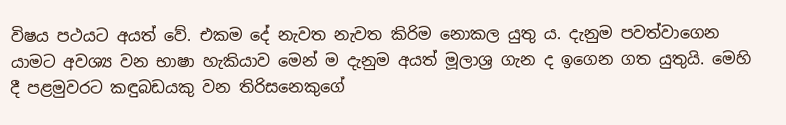විෂය පථයට අයත් වේ. එකම දේ නැවත නැවත කිරිම නොකල යුතු ය. දැනුම පවත්වාගෙන යාමට අවශ්‍ය වන භාෂා හැකියාව මෙන් ම දැනුම අයත් මූලාශ්‍ර ගැන ද ඉගෙන ගත යුතුයි. මෙහි දී පළමුවරට කඳුබඩයකු වන තිරිසනෙකුගේ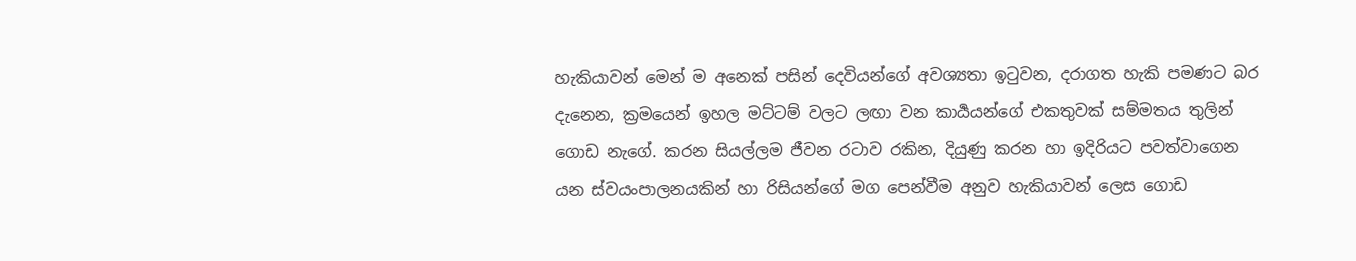හැකියාවන් මෙන් ම අනෙක් පසින් දෙවියන්ගේ අවශ්‍යතා ඉටුවන, දරාගත හැකි පමණට බර දැනෙන, ක්‍රමයෙන් ඉහල මට්ටම් වලට ලඟා වන කාර්‍යයන්ගේ එකතුවක් සම්මතය තුලින් ගොඩ නැගේ. කරන සියල්ලම ජීවන රටාව රකින, දියුණු කරන හා ඉදිරියට පවත්වාගෙන යන ස්වයංපාලනයකින් හා රිසියන්ගේ මග පෙන්වීම අනුව හැකියාවන් ලෙස ගොඩ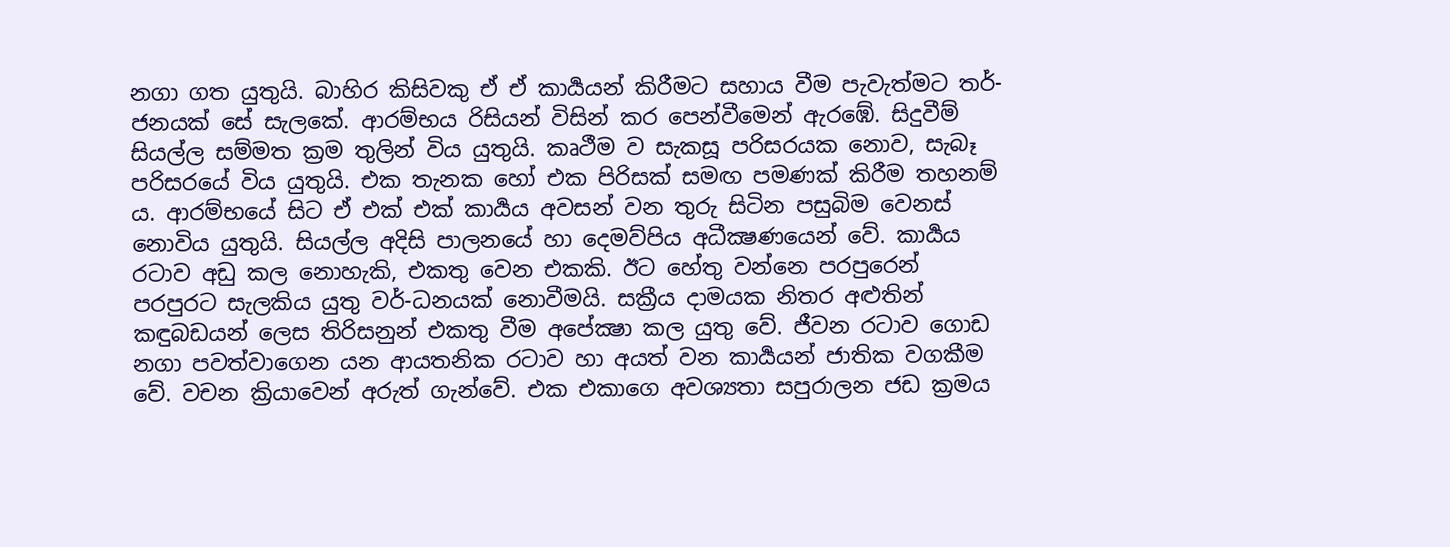නගා ගත යුතුයි. බාහිර කිසිවකු ඒ ඒ කාර්‍යයන් කිරීමට සහාය වීම පැවැත්මට තර්-ජනයක් සේ සැලකේ. ආරම්භය රිසියන් විසින් කර පෙන්වීමෙන් ඇරඹේ. සිදුවීම් සියල්ල සම්මත ක්‍රම තුලින් විය යුතුයි. කෘථීම ව සැකසූ පරිසරයක නොව, සැබෑ පරිසරයේ විය යුතුයි. එක තැනක හෝ එක පිරිසක් සමඟ පමණක් කිරීම තහනම් ය. ආරම්භයේ සිට ඒ එක් එක් කාර්‍යය අවසන් වන තුරු සිටින පසුබිම වෙනස් නොවිය යුතුයි. සියල්ල අදිසි පාලනයේ හා දෙමව්පිය අධීක්‍ෂණයෙන් වේ. කාර්‍යය රටාව අඩු කල නොහැකි, එකතු වෙන එකකි. ඊට හේතු වන්නෙ පරපුරෙන් පරපුරට සැලකිය යුතු වර්-ධනයක් නොවීමයි. සක්‍රීය දාමයක නිතර අළුතින් කඳුබඩයන් ලෙස තිරිසනුන් එකතු වීම අපේක්‍ෂා කල යුතු වේ. ජීවන රටාව ගොඩ නගා පවත්වාගෙන යන ආයතනික රටාව හා අයත් වන කාර්‍යයන් ජාතික වගකීම වේ. වචන ක්‍රියාවෙන් අරුත් ගැන්වේ. එක එකාගෙ අවශ්‍යතා සපුරාලන ජඩ ක්‍රමය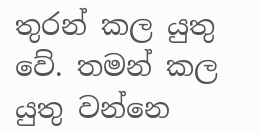තුරන් කල යුතු වේ. තමන් කල යුතු වන්නෙ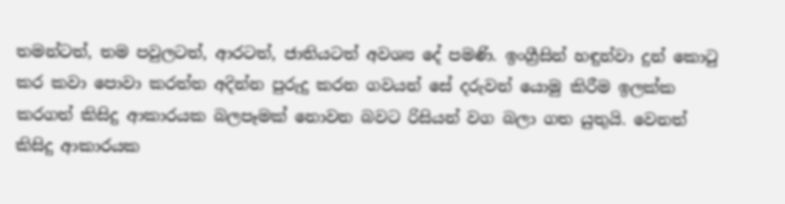තමන්ටත්, තම පවුලටත්, ආරටත්, ජාතියටත් අවශ්‍ය දේ පමණි. ඉංග්‍රීසින් හඳුන්වා දුන් කොටු කර කවා පොවා කරත්ත අදින්න පුරුදු කරන ගවයන් සේ දරුවන් යොමු කිරීම ඉලක්ක කරගත් කිසිදු ආකාරයක බලපෑමක් නොවන බවට රිසියන් වග බලා ගත යුතුයි. වෙනත් කිසිදු ආකාරයක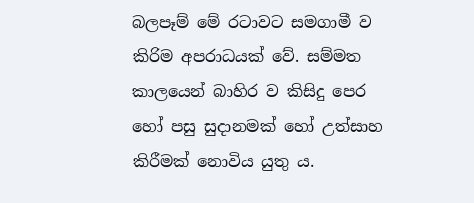බලපෑම් මේ රටාවට සමගාමී ව කිරිම අපරාධයක් වේ. සම්මත කාලයෙන් බාහිර ව කිසිදු පෙර හෝ පසු සුදානමක් හෝ උත්සාහ කිරීමක් නොවිය යුතු ය.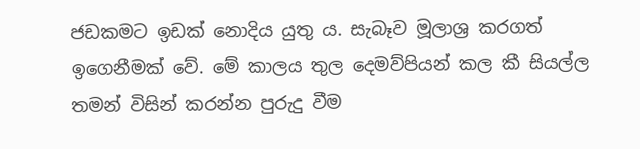ජඩකමට ඉඩක් නොදිය යුතු ය. සැබෑව මූලාශ්‍ර කරගත් ඉගෙනීමක් වේ. මේ කාලය තුල දෙමව්පියන් කල කී සියල්ල තමන් විසින් කරන්න පුරුදු වීම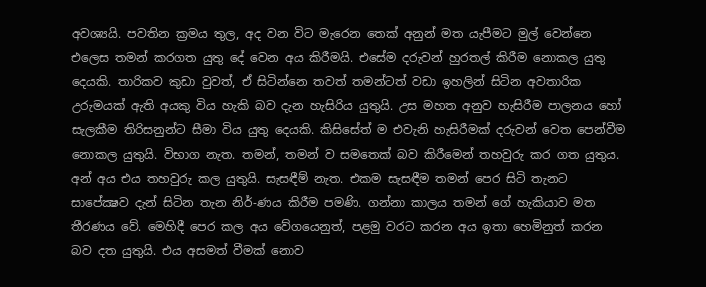අවශ්‍යයි. පවතින ක්‍රමය තුල, අද වන විට මැරෙන තෙක් අනුන් මත යැපීමට මුල් වෙන්නෙ එලෙස තමන් කරගත යුතු දේ වෙන අය කිරීමයි. එසේම දරුවන් හුරතල් කිරීම නොකල යුතු දෙයකි. තාරිකව කුඩා වුවත්, ඒ සිටින්නෙ තවත් තමන්ටත් වඩා ඉහලින් සිටින අවතාරික උරුමයක් ඇති අයකු විය හැකි බව දැන හැසිරිය යුතුයි. උස මහත අනුව හැසිරීම පාලනය හෝ සැලකීම තිරිසනුන්ට සීමා විය යුතු දෙයකි. කිසිසේත් ම එවැනි හැසිරීමක් දරුවන් වෙත පෙන්වීම නොකල යුතුයි. විභාග නැත. තමන්, තමන් ව සමතෙක් බව කිරීමෙන් තහවුරු කර ගත යුතුය. අන් අය එය තහවුරු කල යුතුයි. සැසඳීම් නැත. එකම සැසඳීම තමන් පෙර සිටි තැනට සාපේක්‍ෂව දැන් සිටින තැන නිර්-ණය කිරීම පමණි. ගන්නා කාලය තමන් ගේ හැකියාව මත තීරණය වේ. මෙහිදී පෙර කල අය වේගයෙනුත්, පළමු වරට කරන අය ඉතා හෙමිනුත් කරන බව දත යුතුයි. එය අසමත් වීමක් නොව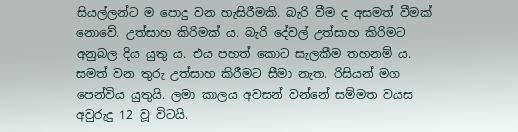සියල්ලන්ට ම පොදු වන හැසිරීමකි. බැරි වීම ද අසමත් වීමක් නොවේ. උත්සාහ කිරිමක් ය. බැරි දේවල් උත්සාහ කිරිමට අනුබල දිය යුතු ය. එය පහත් කොට සැලකීම තහනම් ය. සමත් වන තුරු උත්සාහ කිරීමට සීමා නැත. රිසියන් මග පෙන්විය යුතුයි. ලමා කාලය අවසන් වන්නේ සම්මත වයස අවුරුදු 12 වූ විටයි.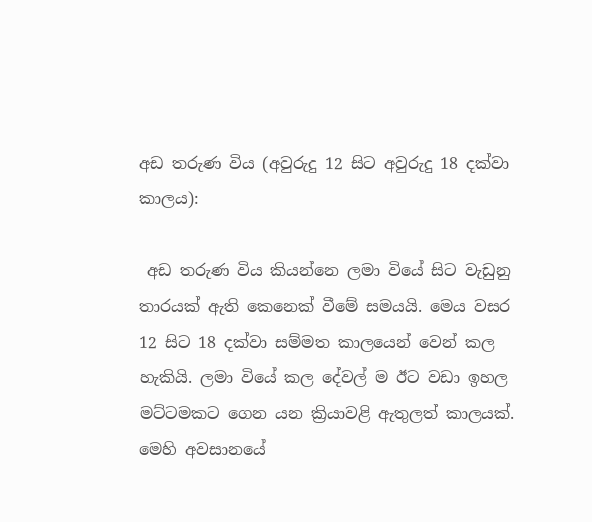අඩ තරුණ විය (අවුරුදු 12 සිට අවුරුදු 18 දක්වා කාලය):

 අඩ තරුණ විය කියන්නෙ ලමා වියේ සිට වැඩුනු තාරයක් ඇති කෙනෙක් වීමේ සමයයි. මෙය වසර 12 සිට 18 දක්වා සම්මත කාලයෙන් වෙන් කල හැකියි. ලමා වියේ කල දේවල් ම ඊට වඩා ඉහල මට්ටමකට ගෙන යන ක්‍රියාවළි ඇතුලත් කාලයක්. මෙහි අවසානයේ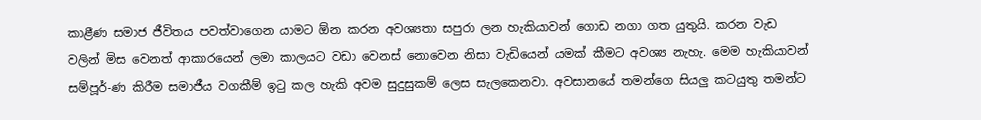කාළීණ සමාජ ජීවිතය පවත්වාගෙන යාමට ඕන කරන අවශ්‍යතා සපුරා ලන හැකියාවන් ගොඩ නගා ගත යුතුයි. කරන වැඩ වලින් මිස වෙනත් ආකාරයෙන් ලමා කාලයට වඩා වෙනස් නොවෙන නිසා වැඩියෙන් යමක් කීමට අවශ්‍ය නැහැ. මෙම හැකියාවන් සම්පූර්-ණ කිරීම සමාජීය වගකීම් ඉටු කල හැකි අවම සුදුසුකම් ලෙස සැලකෙනවා. අවසානයේ තමන්ගෙ සියලු කටයුතු තමන්ට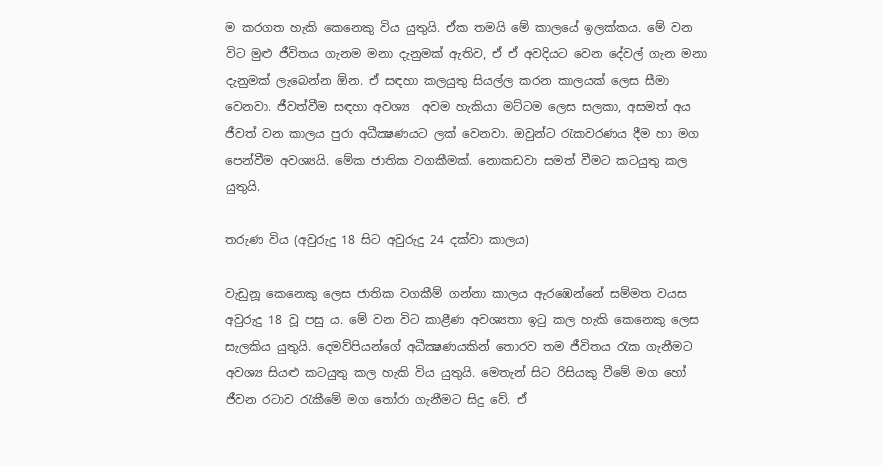ම කරගත හැකි කෙනෙකු විය යුතුයි. ඒක තමයි මේ කාලයේ ඉලක්කය. මේ වන විට මුළු ජීවිතය ගැනම මනා දැනුමක් ඇතිව, ඒ ඒ අවදියට වෙන දේවල් ගැන මනා දැනුමක් ලැබෙන්න ඕන. ඒ සඳහා කලයුතු සියල්ල කරන කාලයක් ලෙස සීමා වෙනවා. ජීවත්වීම සඳහා අවශ්‍ය  අවම හැකියා මට්ටම ලෙස සලකා, අසමත් අය ජීවත් වන කාලය පුරා අධීක්‍ෂණයට ලක් වෙනවා. ඔවුන්ට රැකවරණය දීම හා මග පෙන්වීම අවශ්‍යයි. මේක ජාතික වගකීමක්. නොකඩවා සමත් වීමට කටයුතු කල යුතුයි.

තරුණ විය (අවුරුදු 18 සිට අවුරුදු 24 දක්වා කාලය)

වැඩුනූ කෙනෙකු ලෙස ජාතික වගකීම් ගන්නා කාලය ඇරඹෙන්නේ සම්මත වයස අවුරුදු 18 වූ පසු ය. මේ වන විට කාළීණ අවශ්‍යතා ඉටු කල හැකි කෙනෙකු ලෙස සැලකිය යුතුයි. දෙමව්පියන්ගේ අධීක්‍ෂණයකින් තොරව තම ජීවිතය රැක ගැනීමට අවශ්‍ය සියළු කටයුතු කල හැකි විය යුතුයි. මෙතැන් සිට රිසියකු වීමේ මග හෝ ජීවන රටාව රැකීමේ මග තෝරා ගැනීමට සිදු වේ. ඒ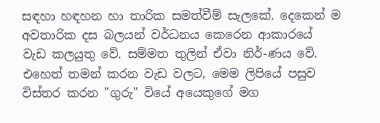සඳහා හඳහන හා තාරික සමත්වීම් සැලකේ. දෙකෙන් ම අවතාරික දස බලයන් වර්ධනය කෙරෙන ආකාරයේ වැඩ කලයුතු වේ. සම්මත තුලින් ඒවා නිර්-ණය වේ. එහෙත් තමන් කරන වැඩ වලට, මෙම ලිපියේ පසුව විස්තර කරන "ගුරු" වියේ අයෙකුගේ මග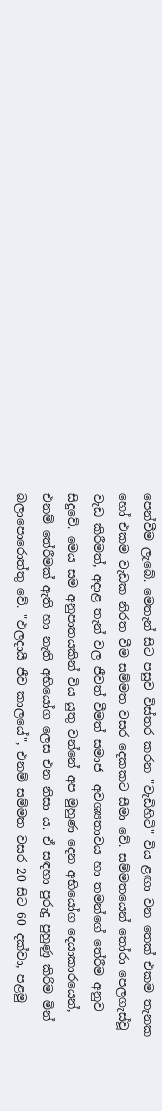පෙන්වීම ලැබේ. මෙතැන් සිට පසුව විස්තර කරන "වැඩිහිටි" විය ළඟා වන තෙක් එකම තැනක හෝ එකම වැඩක නිරත වීම සම්මත වසර දෙකකට සීමා වේ. සම්මතයෙන් තෝරා පෙලගැස්වූ වැඩ කිරීමත්, අදාළ තැන් වල ජීවත් වීමත් සමාජ  අවශ්‍යතාවය හා තමන්ගේ තේරීම අනුව සිදුවේ. මෙය සම අනුපාතයකින් විය යුතු වන්නේ අප මුහුණ දෙන අභියෝග දෙයාකාරයෙන්, එනම් තේරීමක් ඇති හා නැති අභියෝග ලෙස එන නිසා ය. ඒ සඳහා පුරුදු පුහුණු කිරිම මින් බලාපොරොත්තු වේ. "ඵලදායී ජීව කාලයේ", එනම් සම්මත වසර 20 සිට 60 දක්වා, පළමු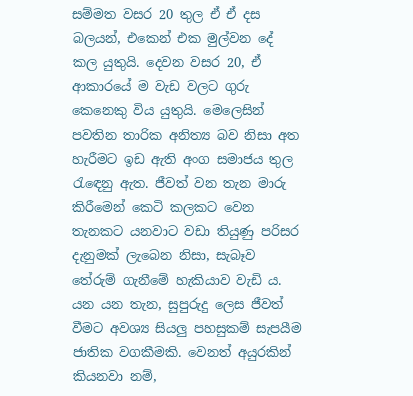සම්මත වසර 20 තුල ඒ ඒ දස බලයන්, එකෙන් එක මුල්වන දේ කල යුතුයි. දෙවන වසර 20, ඒ ආකාරයේ ම වැඩ වලට ගුරු කෙනෙකු විය යුතුයි. මෙලෙසින් පවතින තාරික අනිත්‍ය බව නිසා අත හැරීමට ඉඩ ඇති අංග සමාජය තුල රැඳෙනු ඇත. ජීවත් වන තැන මාරු කිරීමෙන් කෙටි කලකට වෙන තැනකට යනවාට වඩා තියුණු පරිසර දැනුමක් ලැබෙන නිසා, සැබෑව තේරුම් ගැනීමේ හැකියාව වැඩි ය. යන යන තැන, සුපුරුදු ලෙස ජීවත් වීමට අවශ්‍ය සියලු පහසුකම් සැපයීම ජාතික වගකීමකි. වෙනත් අයුරකින් කියනවා නම්,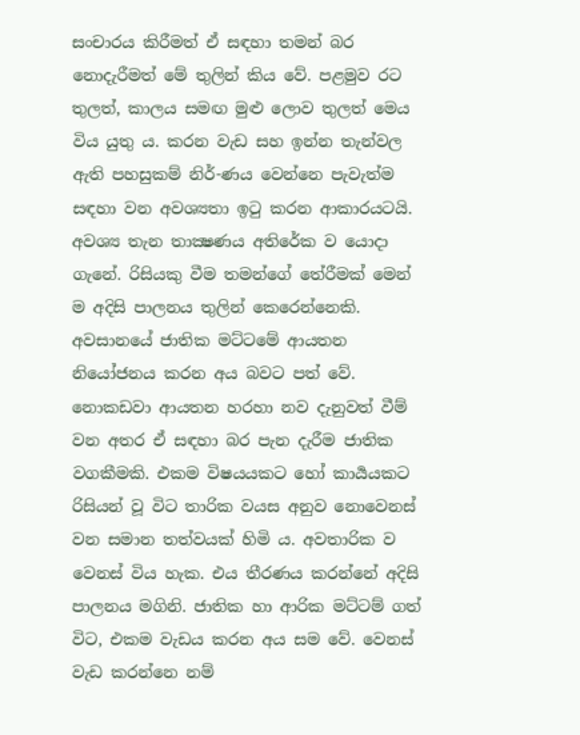සංචාරය කිරීමත් ඒ සඳහා තමන් බර නොදැරීමත් මේ තුලින් කිය වේ. පළමුව රට තුලත්, කාලය සමඟ මුළු ලොව තුලත් මෙය විය යුතු ය. කරන වැඩ සහ ඉන්න තැන්වල ඇති පහසුකම් නිර්-ණය වෙන්නෙ පැවැත්ම සඳහා වන අවශ්‍යතා ඉටු කරන ආකාරයටයි. අවශ්‍ය තැන තාක්‍ෂණය අතිරේක ව යොදා ගැනේ. රිසියකු වීම තමන්ගේ තේරීමක් මෙන් ම අදිසි පාලනය තුලින් කෙරෙන්නෙකි. අවසානයේ ජාතික මට්ටමේ ආයතන නියෝජනය කරන අය බවට පත් වේ. නොකඩවා ආයතන හරහා නව දැනුවත් වීම් වන අතර ඒ සඳහා බර පැන දැරීම ජාතික වගකීමකි. එකම විෂයයකට හෝ කාර්‍යයකට රිසියන් වූ විට තාරික වයස අනුව නොවෙනස් වන සමාන තත්වයක් හිමි ය. අවතාරික ව වෙනස් විය හැක. එය තීරණය කරන්නේ අදිසි පාලනය මගිනි. ජාතික හා ආරික මට්ටම් ගත් විට, එකම වැඩය කරන අය සම වේ. වෙනස් වැඩ කරන්නෙ නම්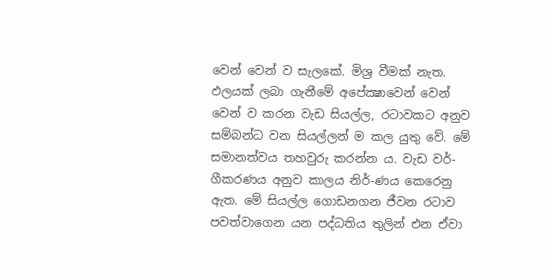වෙන් වෙන් ව සැලකේ. මිශ්‍ර වීමක් නැත. ඵලයක් ලබා ගැනීමේ අපේක්‍ෂාවෙන් වෙන් වෙන් ව කරන වැඩ සියල්ල, රටාවකට අනුව සම්බන්ධ වන සියල්ලන් ම කල යුතු වේ. මේ සමානත්වය තහවුරු කරන්න ය. වැඩ වර්-ගීකරණය අනුව කාලය නිර්-ණය කෙරෙනු ඇත. මේ සියල්ල ගොඩනගන ජීවන රටාව පවත්වාගෙන යන පද්ධතිය තුලින් එන ඒවා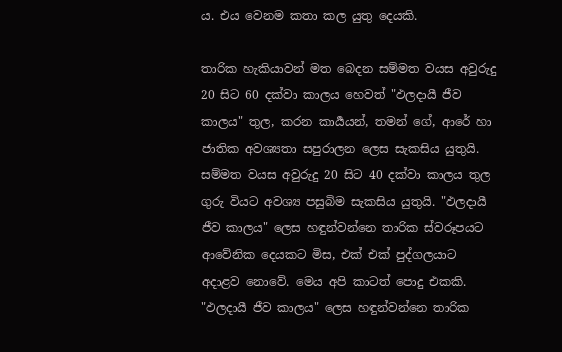ය. එය වෙනම කතා කල යුතු දෙයකි.

තාරික හැකියාවන් මත බෙදන සම්මත වයස අවුරුදු 20 සිට 60 දක්වා කාලය හෙවත් "ඵලදායී ජීව කාලය" තුල, කරන කාර්‍යයන්, තමන් ගේ, ආරේ හා ජාතික අවශ්‍යතා සපුරාලන ලෙස සැකසිය යුතුයි. සම්මත වයස අවුරුදු 20 සිට 40 දක්වා කාලය තුල ගුරු වියට අවශ්‍ය පසුබිම සැකසිය යුතුයි. "ඵලදායී ජීව කාලය" ලෙස හඳුන්වන්නෙ තාරික ස්වරූපයට ආවේනික දෙයකට මිස, එක් එක් පුද්ගලයාට අදාළව නොවේ. මෙය අපි කාටත් පොදු එකකි. "ඵලදායී ජීව කාලය" ලෙස හඳුන්වන්නෙ තාරික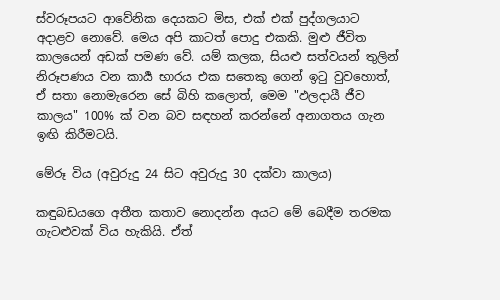ස්වරූපයට ආවේනික දෙයකට මිස, එක් එක් පුද්ගලයාට අදාළව නොවේ. මෙය අපි කාටත් පොදු එකකි. මුළු ජීවිත කාලයෙන් අඩක් පමණ වේ. යම් කලක, සියළු සත්වයන් තුලින් නිරූපණය වන කාර්‍ය භාරය එක සතෙකු ගෙන් ඉටු වුවහොත්, ඒ සතා නොමැරෙන සේ බිහි කලොත්, මෙම "ඵලදායී ජීව කාලය" 100% ක් වන බව සඳහන් කරන්නේ අනාගතය ගැන ඉඟි කිරීමටයි.

මේරූ විය (අවුරුදු 24 සිට අවුරුදු 30 දක්වා කාලය)

කඳුබඩයගෙ අතීත කතාව නොදන්න අයට මේ බෙදීම තරමක ගැටළුවක් විය හැකියි. ඒත්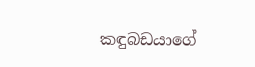කඳුබඩයාගේ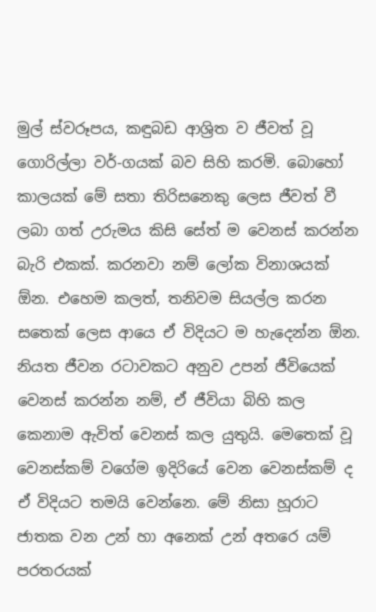මුල් ස්වරූපය, කඳුබඩ ආශ්‍රිත ව ජීවත් වූ ගොරිල්ලා වර්-ගයක් බව සිහි කරමි. බොහෝ කාලයක් මේ සතා තිරිසනෙකු ලෙස ජීවත් වී ලබා ගත් උරුමය කිසි සේත් ම වෙනස් කරන්න බැරි එකක්. කරනවා නම් ලෝක විනාශයක් ඕන. එහෙම කලත්, තනිවම සියල්ල කරන සතෙක් ලෙස ආයෙ ඒ විදියට ම හැදෙන්න ඕන. නියත ජීවන රටාවකට අනුව උපන් ජීවියෙක් වෙනස් කරන්න නම්, ඒ ජීවියා බිහි කල කෙනාම ඇවිත් වෙනස් කල යුතුයි. මෙතෙක් වූ වෙනස්කම් වගේම ඉදිරියේ වෙන වෙනස්කම් ද ඒ විදියට තමයි වෙන්නෙ. මේ නිසා හූරාට ජාතක වන උන් හා අනෙක් උන් අතරෙ යම් පරතරයක්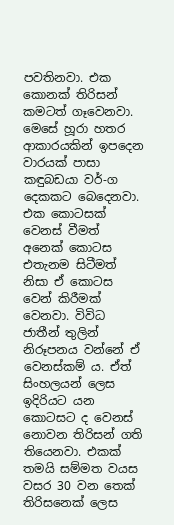පවතිනවා. එක කොනක් තිරිසන් කමටත් ගෑවෙනවා. මෙසේ හූරා හතර ආකාරයකින් ඉපදෙන වාරයක් පාසා කඳුබඩයා වර්-ග දෙකකට බෙදෙනවා. එක කොටසක් වෙනස් වීමත් අනෙක් කොටස එතැනම සිටීමත් නිසා ඒ කොටස වෙන් කිරීමක් වෙනවා. විවිධ ජාතීන් තුලින් නිරූපනය වන්නේ ඒ වෙනස්කම් ය. ඒත් සිංහලයන් ලෙස ඉදිරියට යන කොටසට ද වෙනස් නොවන තිරිසන් ගති තියෙනවා. එකක් තමයි සම්මත වයස වසර 30 වන තෙක් තිරිසනෙක් ලෙස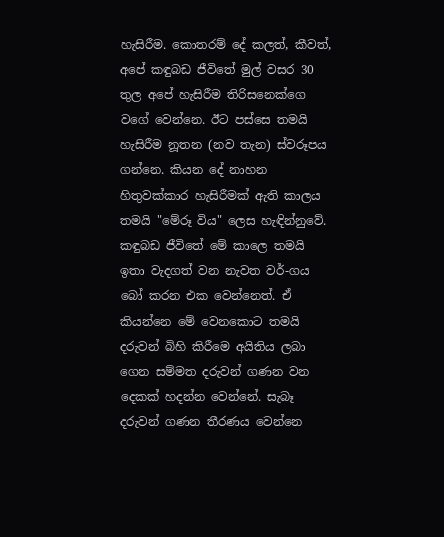හැසිරීම. කොතරම් දේ කලත්, කීවත්, අපේ කඳුබඩ ජීවිතේ මුල් වසර 30 තුල අපේ හැසිරීම තිරිසනෙක්ගෙ වගේ වෙන්නෙ. ඊට පස්සෙ තමයි හැසිරීම නූතන (නව තැන) ස්වරූපය ගන්නෙ. කියන දේ නාහන හිතුවක්කාර හැසිරීමක් ඇති කාලය තමයි "මේරූ විය" ලෙස හැඳින්නුවේ. කඳුබඩ ජීවිතේ මේ කාලෙ තමයි ඉතා වැදගත් වන නැවත වර්-ගය බෝ කරන එක වෙන්නෙත්. ඒ කියන්නෙ මේ වෙනකොට තමයි දරුවන් බිහි කිරීමෙ අයිතිය ලබා ගෙන සම්මත දරුවන් ගණන වන දෙකක් හදන්න වෙන්නේ. සැබෑ දරුවන් ගණන තීරණය වෙන්නෙ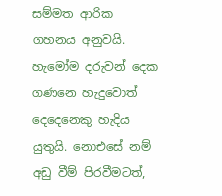සම්මත ආරික ගහනය අනුවයි. හැමෝම දරුවන් දෙක ගණනෙ හැදුවොත් දෙදෙනෙකු හැදිය යුතුයි. නොඑසේ නම් අඩු වීම් පිරවීමටත්,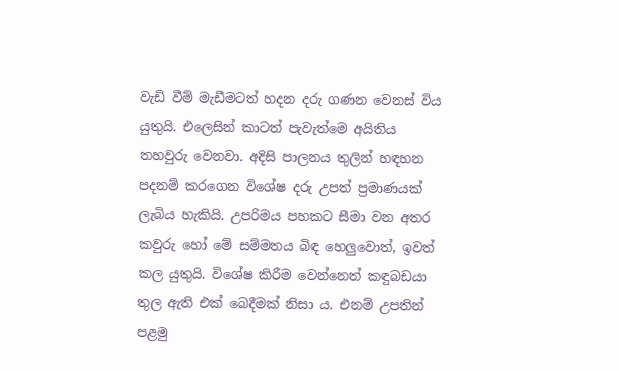වැඩි වීම් මැඩීමටත් හදන දරු ගණන වෙනස් විය යුතුයි. එලෙසින් කාටත් පැවැත්මෙ අයිතිය තහවුරු වෙනවා. අදිසි පාලනය තුලින් හඳහන පදනම් කරගෙන විශේෂ දරු උපත් ප්‍රමාණයක් ලැබිය හැකියි. උපරිමය පහකට සීමා වන අතර කවුරු හෝ මේ සම්මතය බිඳ හෙලුවොත්, ඉවත් කල යුතුයි. විශේෂ කිරීම වෙන්නෙත් කඳුබඩයා තුල ඇති එක් බෙදීමක් නිසා ය. එනම් උපතින් පළමු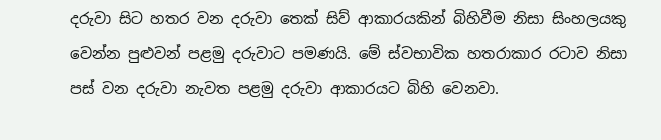දරුවා සිට හතර වන දරුවා තෙක් සිව් ආකාරයකින් බිහිවීම නිසා සිංහලයකු වෙන්න පුළුවන් පළමු දරුවාට පමණයි. මේ ස්වභාවික හතරාකාර රටාව නිසා පස් වන දරුවා නැවත පළමු දරුවා ආකාරයට බිහි වෙනවා.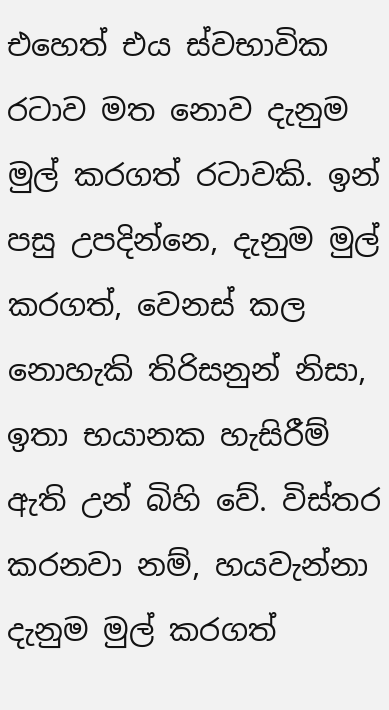එහෙත් එය ස්වභාවික රටාව මත නොව දැනුම මුල් කරගත් රටාවකි. ඉන් පසු උපදින්නෙ, දැනුම මුල් කරගත්, වෙනස් කල නොහැකි තිරිසනුන් නිසා, ඉතා භයානක හැසිරීම් ඇති උන් බිහි වේ. විස්තර කරනවා නම්, හයවැන්නා දැනුම මුල් කරගත්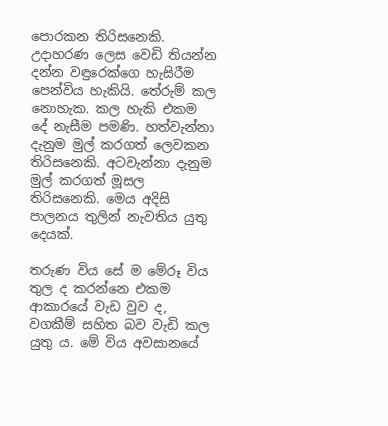පොරකන තිරිසනෙකි. උදාහරණ ලෙස වෙඩි තියන්න දන්න වඳුරෙක්ගෙ හැසිරීම පෙන්විය හැකියි. තේරුම් කල නොහැක. කල හැකි එකම දේ නැසීම පමණි. හත්වැන්නා දැනුම මුල් කරගත් ලෙවකන තිරිසනෙකි. අටවැන්නා දැනුම මුල් කරගත් මූසල තිරිසනෙකි. මෙය අදිසි පාලනය තුලින් නැවතිය යුතු දෙයක්.

තරුණ විය සේ ම මේරූ විය තුල ද කරන්නෙ එකම ආකාරයේ වැඩ වුව ද, වගකීම් සහිත බව වැඩි කල යුතු ය. මේ විය අවසානයේ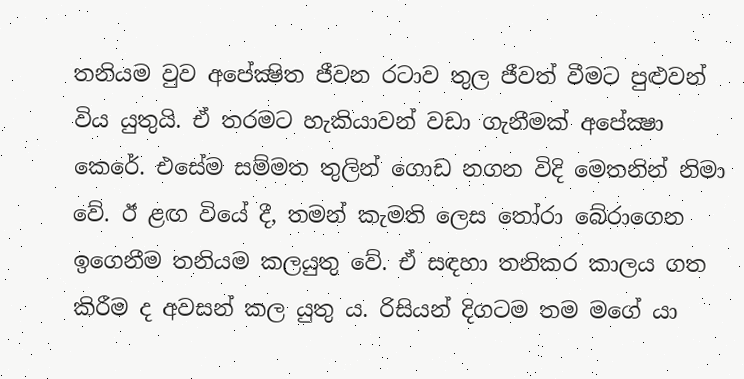තනියම වුව අපේක්‍ෂිත ජීවන රටාව තුල ජීවත් වීමට පුළුවන් විය යුතුයි. ඒ තරමට හැකියාවන් වඩා ගැනීමක් අපේක්‍ෂා කෙරේ. එසේම සම්මත තුලින් ගොඩ නගන විදි මෙතනින් නිමා වේ. ඊ ළඟ වියේ දී, තමන් කැමති ලෙස තෝරා බේරාගෙන ඉගෙනීම තනියම කලයුතු වේ. ඒ සඳහා තනිකර කාලය ගත කිරීම ද අවසන් කල යුතු ය. රිසියන් දිගටම තම මගේ යා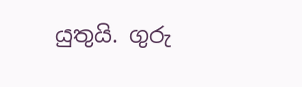යුතුයි. ගුරු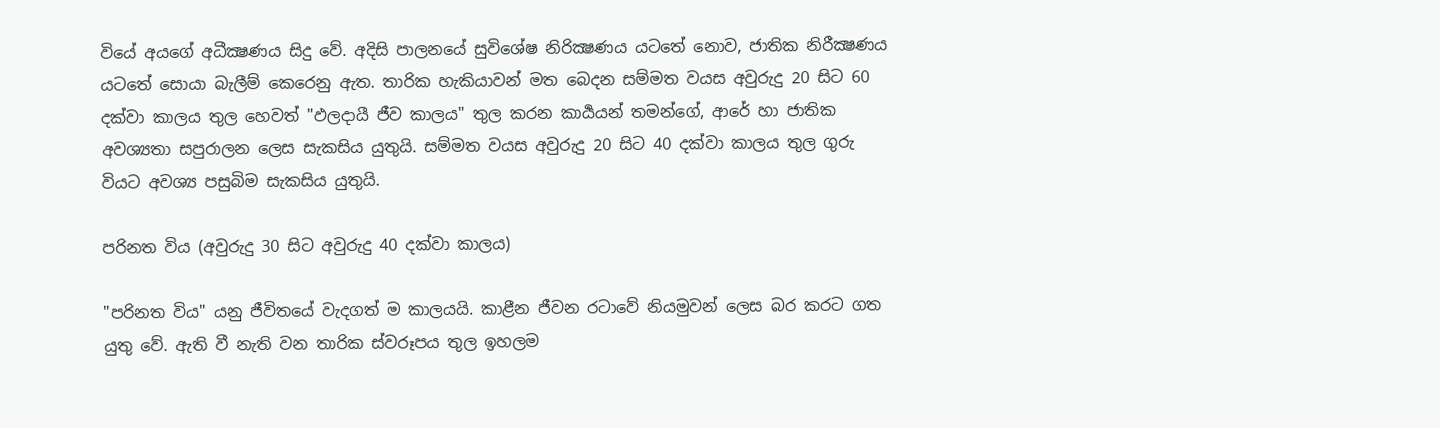වියේ අයගේ අධීක්‍ෂණය සිදු වේ. අදිසි පාලනයේ සුවිශේෂ නිරික්‍ෂණය යටතේ නොව, ජාතික නිරීක්‍ෂණය යටතේ සොයා බැලීම් කෙරෙනු ඇත. තාරික හැකියාවන් මත බෙදන සම්මත වයස අවුරුදු 20 සිට 60 දක්වා කාලය තුල හෙවත් "ඵලදායී ජීව කාලය" තුල කරන කාර්‍යයන් තමන්ගේ, ආරේ හා ජාතික අවශ්‍යතා සපුරාලන ලෙස සැකසිය යුතුයි. සම්මත වයස අවුරුදු 20 සිට 40 දක්වා කාලය තුල ගුරු වියට අවශ්‍ය පසුබිම සැකසිය යුතුයි.

පරිනත විය (අවුරුදු 30 සිට අවුරුදු 40 දක්වා කාලය)

"පරිනත විය" යනු ජීවිතයේ වැදගත් ම කාලයයි. කාළීන ජීවන රටාවේ නියමුවන් ලෙස බර කරට ගත යුතු වේ. ඇති වී නැති වන තාරික ස්වරූපය තුල ඉහලම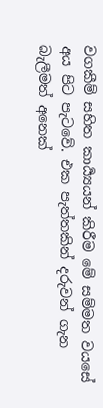වගකීම් සහිත කාර්‍ය්‍යයන් කිරීම මේ සම්මත වයසේ අය පිට පැටවේ. එක පැත්තකින් දරුවන් ගැන බැලීමත් අනෙක්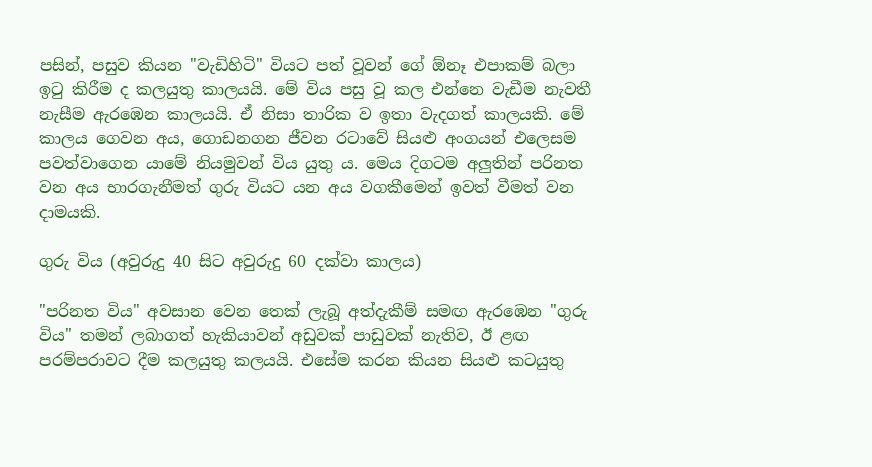පසින්, පසුව කියන "වැඩිහිටි" වියට පත් වූවන් ගේ ඕනෑ එපාකම් බලා ඉටු කිරීම ද කලයුතු කාලයයි. මේ විය පසු වූ කල එන්නෙ වැඩීම නැවතී නැසීම ඇරඹෙන කාලයයි. ඒ නිසා තාරික ව ඉතා වැදගත් කාලයකි. මේ කාලය ගෙවන අය, ගොඩනගන ජීවන රටාවේ සියළු අංගයන් එලෙසම පවත්වාගෙන යාමේ නියමුවන් විය යුතු ය. මෙය දිගටම අලුතින් පරිනත වන අය භාරගැනීමත් ගුරු වියට යන අය වගකීමෙන් ඉවත් වීමත් වන දාමයකි.

ගුරු විය (අවුරුදු 40 සිට අවුරුදු 60 දක්වා කාලය)

"පරිනත විය" අවසාන වෙන තෙක් ලැබූ අත්දැකීම් සමඟ ඇරඹෙන "ගුරු විය" තමන් ලබාගත් හැකියාවන් අඩුවක් පාඩුවක් නැතිව, ඊ ළඟ පරම්පරාවට දීම කලයුතු කලයයි. එසේම කරන කියන සියළු කටයුතු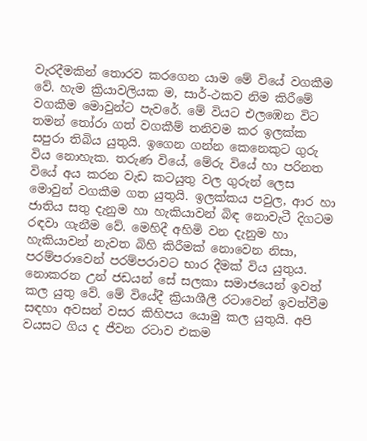වැරදීමකින් තොරව කරගෙන යාම මේ වියේ වගකීම වේ. හැම ක්‍රියාවලියක ම, සාර්-ථකව නිම කිරීමේ වගකීම මොවුන්ට පැවරේ. මේ වියට එලඹෙන විට තමන් තෝරා ගත් වගකීම් තනිවම කර ඉලක්ක සපුරා තිබිය යුතුයි. ඉගෙන ගන්න කෙනෙකුට ගුරු විය නොහැක. තරුණ වියේ, මේරු වියේ හා පරිනත වියේ අය කරන වැඩ කටයුතු වල ගුරුන් ලෙස මොවුන් වගකීම ගත යුතුයි. ඉලක්කය පවුල, ආර හා ජාතිය සතු දැනුම හා හැකියාවන් බිඳ නොවැටී දිගටම රඳවා ගැනීම වේ. මෙහිදී අහිමි වන දැනුම හා හැකියාවන් නැවත බිහි කිරීමක් නොවෙන නිසා, පරම්පරාවෙන් පරම්පරාවට භාර දීමක් විය යුතුය. නොකරන උන් ජඩයන් සේ සලකා සමාජයෙන් ඉවත් කල යුතු වේ. මේ වියේදී ක්‍රියාශීලී රටාවෙන් ඉවත්වීම සඳහා අවසන් වසර කිහිපය යොමු කල යුතුයි. අපි වයසට ගිය ද ජීවන රටාව එකම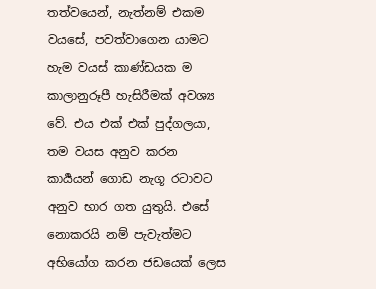තත්වයෙන්, නැත්නම් එකම වයසේ, පවත්වාගෙන යාමට හැම වයස් කාණ්‍ඩයක ම කාලානුරූපී හැසිරීමක් අවශ්‍ය වේ. එය එක් එක් පුද්ගලයා, තම වයස අනුව කරන කාර්‍යයන් ගොඩ නැගූ රටාවට අනුව භාර ගත යුතුයි. එසේ නොකරයි නම් පැවැත්මට අභියෝග කරන ජඩයෙක් ලෙස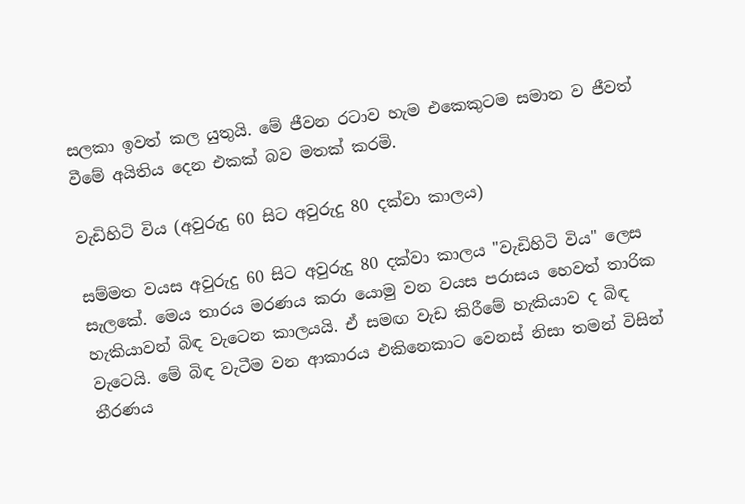සලකා ඉවත් කල යුතුයි. මේ ජීවන රටාව හැම එකෙකුටම සමාන ව ජීවත් වීමේ අයිතිය දෙන එකක් බව මතක් කරමි.

වැඩිහිටි විය (අවුරුදු 60 සිට අවුරුදු 80 දක්වා කාලය)

සම්මත වයස අවුරුදු 60 සිට අවුරුදු 80 දක්වා කාලය "වැඩිහිටි විය" ලෙස සැලකේ. මෙය තාරය මරණය කරා යොමු වන වයස පරාසය හෙවත් තාරික හැකියාවන් බිඳ වැටෙන කාලයයි. ඒ සමඟ වැඩ කිරීමේ හැකියාව ද බිඳ වැටෙයි. මේ බිඳ වැටීම වන ආකාරය එකිනෙකාට වෙනස් නිසා තමන් විසින් තීරණය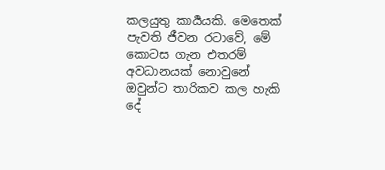කලයුතු කාර්‍යයකි. මෙතෙක් පැවති ජීවන රටාවේ, මේ කොටස ගැන එතරම් අවධානයක් නොවුනේ ඔවුන්ට තාරිකව කල හැකි දේ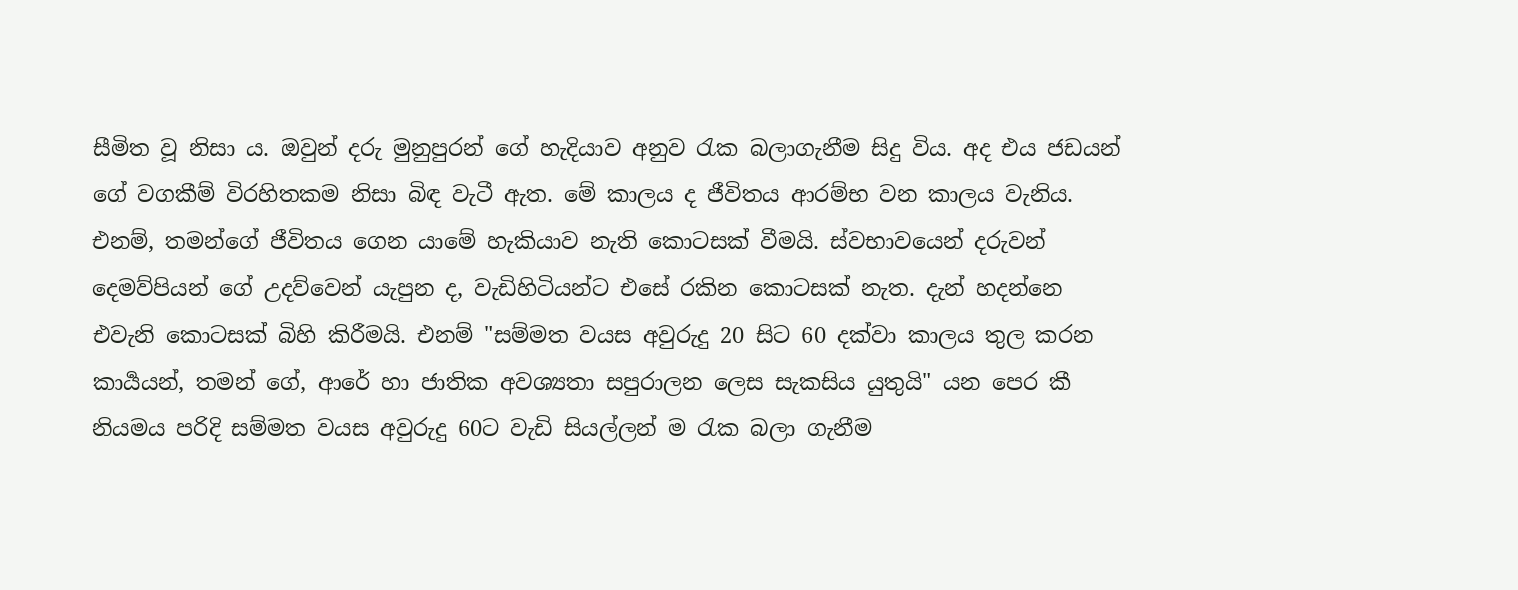සීමිත වූ නිසා ය. ඔවුන් දරු මුනුපුරන් ගේ හැදියාව අනුව රැක බලාගැනීම සිදු විය. අද එය ජඩයන් ගේ වගකීම් විරහිතකම නිසා බිඳ වැටී ඇත. මේ කාලය ද ජීවිතය ආරම්භ වන කාලය වැනිය. එනම්, තමන්ගේ ජීවිතය ගෙන යාමේ හැකියාව නැති කොටසක් වීමයි. ස්වභාවයෙන් දරුවන් දෙමව්පියන් ගේ උදව්වෙන් යැපුන ද, වැඩිහිටියන්ට එසේ රකින කොටසක් නැත. දැන් හදන්නෙ එවැනි කොටසක් බිහි කිරීමයි. එනම් "සම්මත වයස අවුරුදු 20 සිට 60 දක්වා කාලය තුල කරන කාර්‍යයන්, තමන් ගේ, ආරේ හා ජාතික අවශ්‍යතා සපුරාලන ලෙස සැකසිය යුතුයි" යන පෙර කී නියමය පරිදි සම්මත වයස අවුරුදු 60ට වැඩි සියල්ලන් ම රැක බලා ගැනීම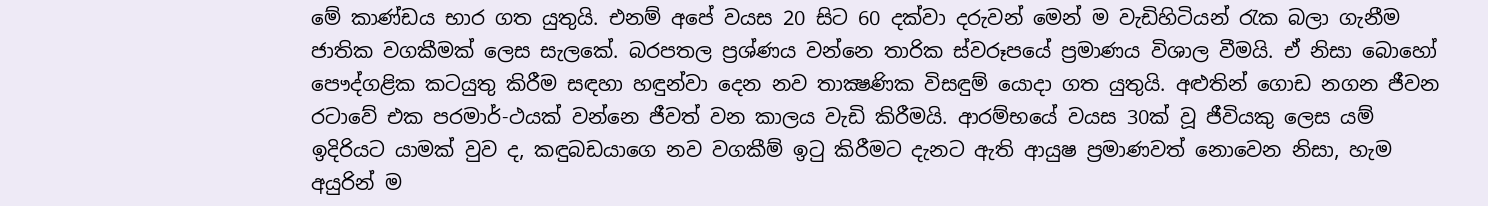මේ කාණ්ඩය භාර ගත යුතුයි. එනම් අපේ වයස 20 සිට 60 දක්වා දරුවන් මෙන් ම වැඩිහිටියන් රැක බලා ගැනීම ජාතික වගකීමක් ලෙස සැලකේ. බරපතල ප්‍රශ්ණය වන්නෙ තාරික ස්වරූපයේ ප්‍රමාණය විශාල වීමයි. ඒ නිසා බොහෝ පෞද්ගළික කටයුතු කිරීම සඳහා හඳුන්වා දෙන නව තාක්‍ෂණික විසඳුම් යොදා ගත යුතුයි. අළුතින් ගොඩ නගන ජීවන රටාවේ එක පරමාර්-ථයක් වන්නෙ ජීවත් වන කාලය වැඩි කිරීමයි. ආරම්භයේ වයස 30ක් වූ ජීවියකු ලෙස යම් ඉදිරියට යාමක් වුව ද, කඳුබඩයාගෙ නව වගකීම් ඉටු කිරීමට දැනට ඇති ආයුෂ ප්‍රමාණවත් නොවෙන නිසා, හැම අයුරින් ම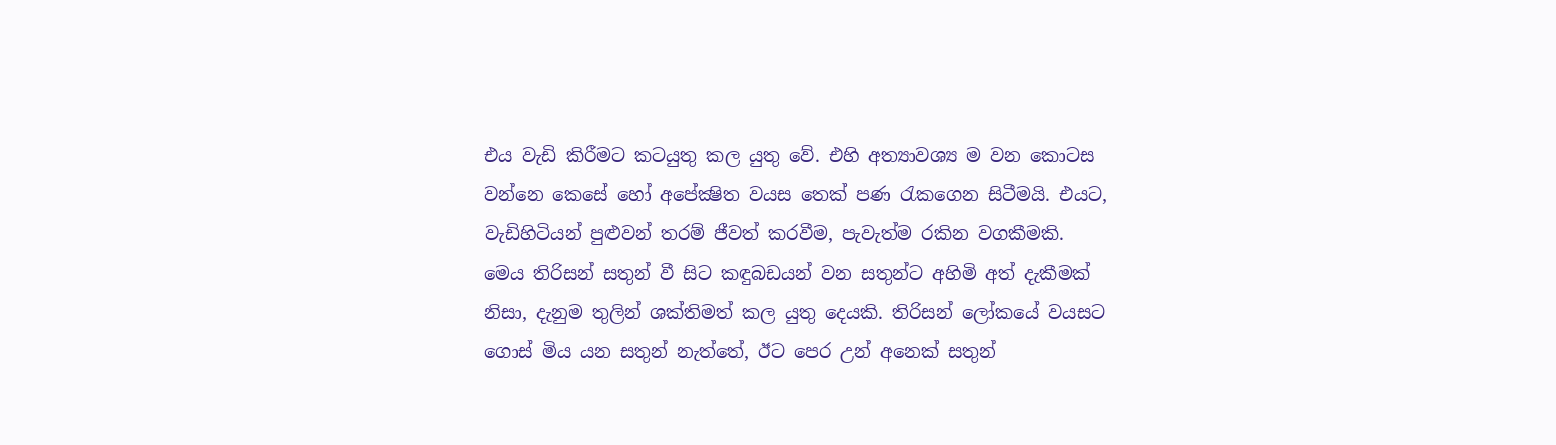එය වැඩි කිරීමට කටයුතු කල යුතු වේ. එහි අත්‍යාවශ්‍ය ම වන කොටස වන්නෙ කෙසේ හෝ අපේක්‍ෂිත වයස තෙක් පණ රැකගෙන සිටීමයි. එයට, වැඩිහිටියන් පුළුවන් තරම් ජීවත් කරවීම, පැවැත්ම රකින වගකීමකි. මෙය තිරිසන් සතුන් වී සිට කඳුබඩයන් වන සතුන්ට අහිමි අත් දැකීමක් නිසා, දැනුම තුලින් ශක්තිමත් කල යුතු දෙයකි. තිරිසන් ලෝකයේ වයසට ගොස් මිය යන සතුන් නැත්තේ, ඊට පෙර උන් අනෙක් සතුන්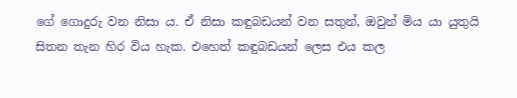ගේ ගොදුරු වන නිසා ය. ඒ නිසා කඳුබඩයන් වන සතුන්, ඔවුන් මිය යා යුතුයි සිතන තැන හිර විය හැක. එහෙත් කඳුබඩයන් ලෙස එය කල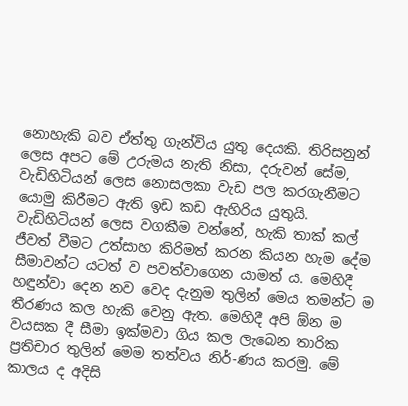නොහැකි බව ඒත්තු ගැන්විය යුතු දෙයකි. තිරිසනුන් ලෙස අපට මේ උරුමය නැති නිසා, දරුවන් සේම, වැඩිහිටියන් ලෙස නොසලකා වැඩ පල කරගැනීමට යොමු කිරීමට ඇති ඉඩ කඩ ඇහිරිය යුතුයි. වැඩිහිටියන් ලෙස වගකීම වන්නේ, හැකි තාක් කල් ජීවත් වීමට උත්සාහ කිරිමත් කරන කියන හැම දේම සීමාවන්ට යටත් ව පවත්වාගෙන යාමත් ය. මෙහිදී හඳුන්වා දෙන නව වෙද දැනුම තුලින් මෙය තමන්ට ම තීරණය කල හැකි වෙනු ඇත. මෙහිදී අපි ඕන ම වයසක දී සීමා ඉක්මවා ගිය කල ලැබෙන තාරික ප්‍රතිචාර තුලින් මෙම තත්වය නිර්-ණය කරමු. මේ කාලය ද අදිසි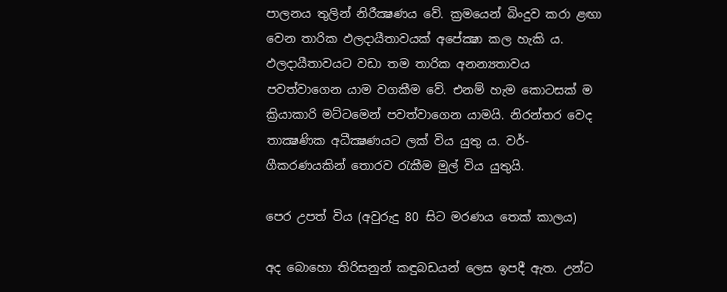පාලනය තුලින් නිරීක්‍ෂණය වේ. ක්‍රමයෙන් බිංදුව කරා ළඟා වෙන තාරික ඵලදායීතාවයක් අපේක්‍ෂා කල හැකි ය. ඵලදායීතාවයට වඩා තම තාරික අනන්‍යතාවය පවත්වාගෙන යාම වගකීම වේ. එනම් හැම කොටසක් ම ක්‍රියාකාරි මට්ටමෙන් පවත්වාගෙන යාමයි. නිරන්තර වෙද තාක්‍ෂණික අධීක්‍ෂණයට ලක් විය යුතු ය. වර්-ගීකරණයකින් තොරව රැකීම මුල් විය යුතුයි.

පෙර උපත් විය (අවුරුදු 80 සිට මරණය තෙක් කාලය)

අද බොහො තිරිසනුන් කඳුබඩයන් ලෙස ඉපදී ඇත. උන්ට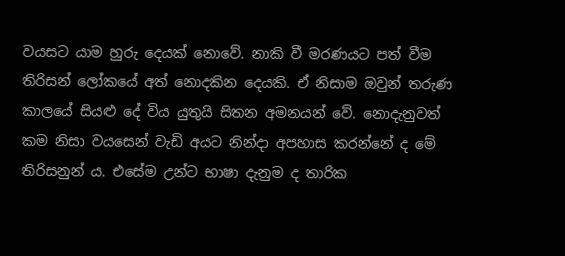වයසට යාම හුරු දෙයක් නොවේ. නාකි වී මරණයට පත් වීම තිරිසන් ලෝකයේ අත් නොදකින දෙයකි. ඒ නිසාම ඔවුන් තරුණ කාලයේ සියළු දේ විය යුතුයි සිතන අමනයන් වේ. නොදැනුවත් කම නිසා වයසෙන් වැඩි අයට නින්දා අපහාස කරන්නේ ද මේ තිරිසනුන් ය. එසේම උන්ට භාෂා දැනුම ද තාරික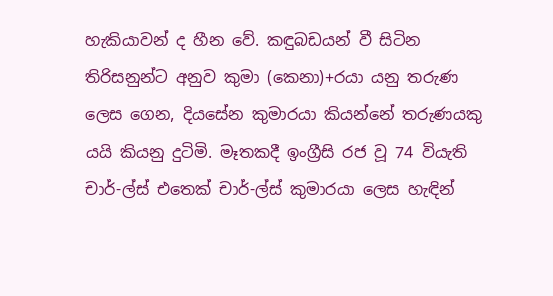හැකියාවන් ද හීන වේ. කඳුබඩයන් වී සිටින තිරිසනුන්ට අනුව කුමා (කෙනා)+රයා යනු තරුණ ලෙස ගෙන, දියසේන කුමාරයා කියන්නේ තරුණයකු යයි කියනු දුටිමි. මෑතකදී ඉංග්‍රීසි රජ වූ 74 වියැති චාර්-ල්ස් එතෙක් චාර්-ල්ස් කුමාරයා ලෙස හැඳින්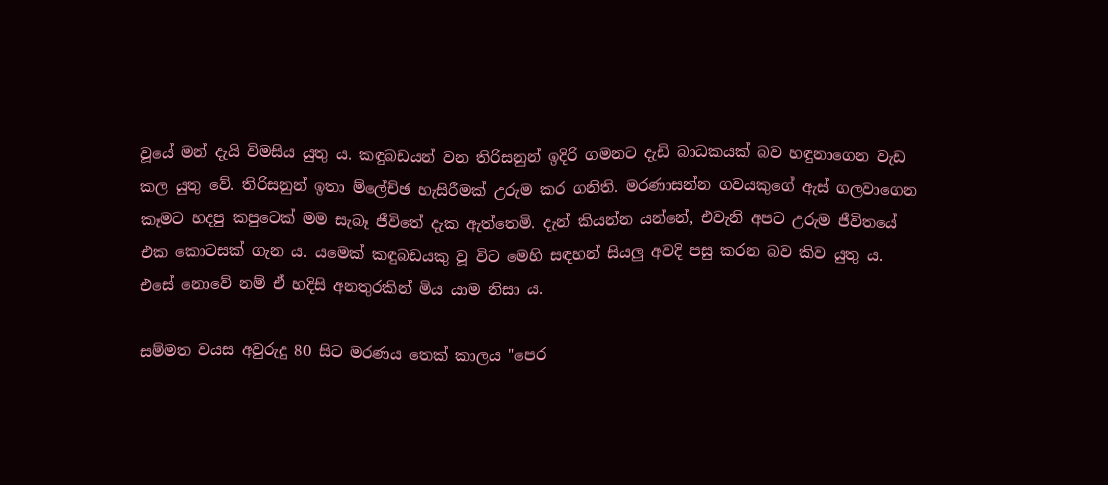වූයේ මන් දැයි විමසිය යුතු ය. කඳුබඩයන් වන තිරිසනුන් ඉදිරි ගමනට දැඩි බාධකයක් බව හඳුනාගෙන වැඩ කල යුතු වේ. තිරිසනුන් ඉතා ම්ලේච්ඡ හැසිරීමක් උරුම කර ගනිති. මරණාසන්න ගවයකුගේ ඇස් ගලවාගෙන කෑමට හදපු කපුටෙක් මම සැබෑ ජීවිතේ දැක ඇත්තෙමි. දැන් කියන්න යන්නේ, එවැනි අපට උරුම ජීවිතයේ එක කොටසක් ගැන ය. යමෙක් කඳුබඩයකු වූ විට මෙහි සඳහන් සියලු අවදි පසු කරන බව කිව යුතු ය. එසේ නොවේ නම් ඒ හදිසි අනතුරකින් මිය යාම නිසා ය.

සම්මත වයස අවුරුදු 80 සිට මරණය තෙක් කාලය "පෙර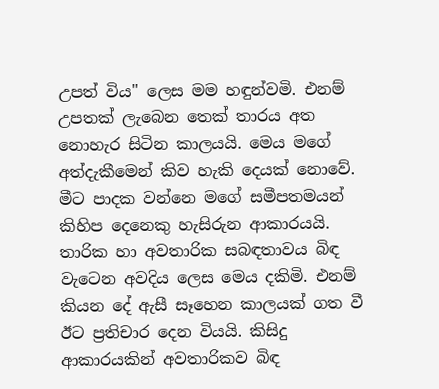උපත් විය" ලෙස මම හඳුන්වමි. එනම් උපතක් ලැබෙන තෙක් තාරය අත නොහැර සිටින කාලයයි. මෙය මගේ අත්දැකීමෙන් කිව හැකි දෙයක් නොවේ. මීට පාදක වන්නෙ මගේ සමීපතමයන් කිහිප දෙනෙකු හැසිරුන ආකාරයයි. තාරික හා අවතාරික සබඳතාවය බිඳ වැටෙන අවදිය ලෙස මෙය දකිමි. එනම් කියන දේ ඇසී සෑහෙන කාලයක් ගත වී ඊට ප්‍රතිචාර දෙන වියයි. කිසිදු ආකාරයකින් අවතාරිකව බිඳ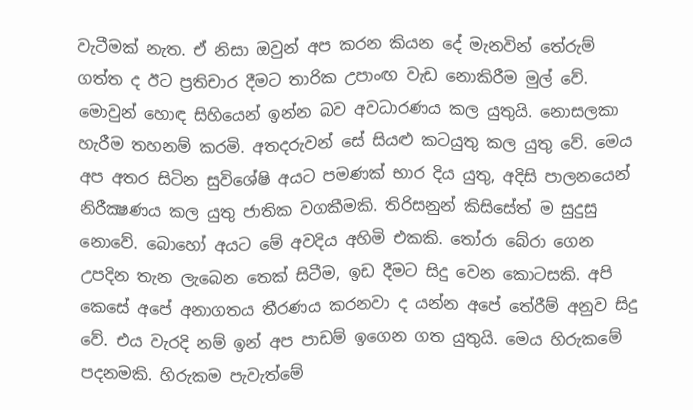වැටීමක් නැත. ඒ නිසා ඔවුන් අප කරන කියන දේ මැනවින් තේරුම් ගත්ත ද ඊට ප්‍රතිචාර දීමට තාරික උපාංඟ වැඩ නොකිරීම මුල් වේ. මොවුන් හොඳ සිහියෙන් ඉන්න බව අවධාරණය කල යුතුයි. නොසලකා හැරීම තහනම් කරමි. අතදරුවන් සේ සියළු කටයුතු කල යුතු වේ. මෙය අප අතර සිටින සුවිශේෂි අයට පමණක් භාර දිය යුතු, අදිසි පාලනයෙන් නිරීක්‍ෂණය කල යුතු ජාතික වගකීමකි. තිරිසනුන් කිසිසේත් ම සුදුසු නොවේ. බොහෝ අයට මේ අවදිය අහිමි එකකි. තෝරා බේරා ගෙන උපදින තැන ලැබෙන තෙක් සිටීම, ඉඩ දීමට සිදු වෙන කොටසකි. අපි කෙසේ අපේ අනාගතය තීරණය කරනවා ද යන්න අපේ තේරීම් අනුව සිදු වේ. එය වැරදි නම් ඉන් අප පාඩම් ඉගෙන ගත යුතුයි. මෙය හිරුකමේ පදනමකි. හිරුකම පැවැත්මේ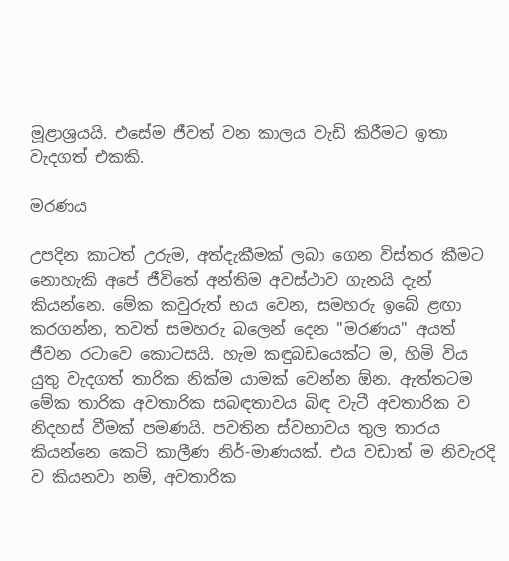මූළාශ්‍රයයි. එසේම ජීවත් වන කාලය වැඩි කිරීමට ඉතා වැදගත් එකකි.

මරණය

උපදින කාටත් උරුම, අත්දැකීමක් ලබා ගෙන විස්තර කීමට නොහැකි අපේ ජීවිතේ අන්තිම අවස්ථාව ගැනයි දැන් කියන්නෙ. මේක කවුරුත් භය වෙන, සමහරු ඉබේ ළඟා කරගන්න, තවත් සමහරු බලෙන් දෙන "මරණය" අයත් ජීවන රටාවෙ කොටසයි. හැම කඳුබඩයෙක්ට ම, හිමි විය යුතු වැදගත් තාරික නික්ම යාමක් වෙන්න ඕන. ඇත්තටම මේක තාරික අවතාරික සබඳතාවය බිඳ වැටී අවතාරික ව නිදහස් වීමක් පමණයි. පවතින ස්වභාවය තුල තාරය කියන්නෙ කෙටි කාලීණ නිර්-මාණයක්. එය වඩාත් ම නිවැරදි ව කියනවා නම්, අවතාරික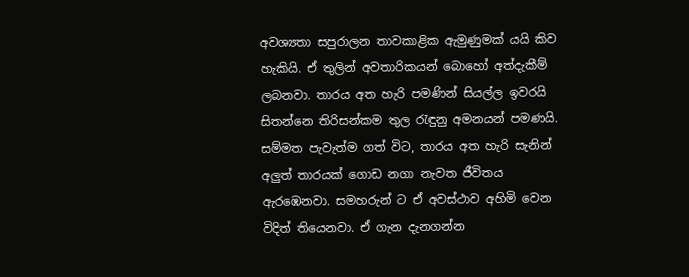අවශ්‍යතා සපුරාලන තාවකාළික ඇමුණුමක් යයි කිව හැකියි. ඒ තුලින් අවතාරිකයන් බොහෝ අත්දැකීම් ලබනවා. තාරය අත හැරි පමණින් සියල්ල ඉවරයි සිතන්නෙ තිරිසන්කම තුල රැඳුනු අමනයන් පමණයි. සම්මත පැවැත්ම ගත් විට, තාරය අත හැරි සැනින් අලුත් තාරයක් ගොඩ නගා නැවත ජීවිතය ඇරඹෙනවා. සමහරුන් ට ඒ අවස්ථාව අහිමි වෙන විදිත් තියෙනවා. ඒ ගැන දැනගන්න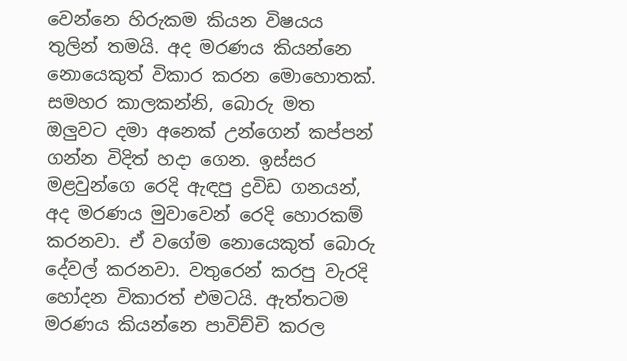වෙන්නෙ හිරුකම කියන විෂයය තුලින් තමයි. අද මරණය කියන්නෙ නොයෙකුත් විකාර කරන මොහොතක්. සමහර කාලකන්නි, බොරු මත ඔලුවට දමා අනෙක් උන්ගෙන් කප්පන් ගන්න විදිත් හදා ගෙන. ඉස්සර මළවුන්ගෙ රෙදි ඇඳපු ද්‍රවිඩ ගනයන්, අද මරණය මුවාවෙන් රෙදි හොරකම් කරනවා. ඒ වගේම නොයෙකුත් බොරු දේවල් කරනවා. වතුරෙන් කරපු වැරදි හෝදන විකාරත් එමටයි. ඇත්තටම මරණය කියන්නෙ පාවිච්චි කරල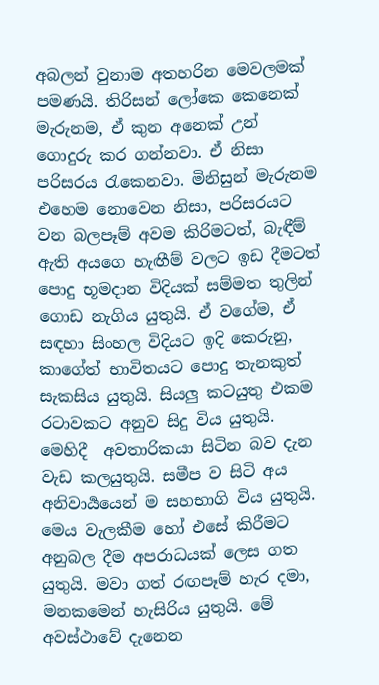අබලන් වුනාම අතහරින මෙවලමක් පමණයි. තිරිසන් ලෝකෙ කෙනෙක් මැරුනම, ඒ කුන අනෙක් උන් ගොදුරු කර ගන්නවා. ඒ නිසා පරිසරය රැකෙනවා. මිනිසුන් මැරුනම එහෙම නොවෙන නිසා, පරිසරයට වන බලපෑම් අවම කිරිමටත්, බැඳීම් ඇති අයගෙ හැඟීම් වලට ඉඩ දීමටත් පොදු භූමදාන විදියක් සම්මත තුලින් ගොඩ නැගිය යුතුයි. ඒ වගේම, ඒ සඳහා සිංහල විදියට ඉදි කෙරුනු, කාගේත් භාවිතයට පොදු තැනකුත් සැකසිය යුතුයි. සියලු කටයුතු එකම රටාවකට අනුව සිදු විය යුතුයි. මෙහිදී  අවතාරිකයා සිටින බව දැන වැඩ කලයුතුයි. සමීප ව සිටි අය අනිවාර්‍යයෙන් ම සහභාගි විය යුතුයි. මෙය වැලකීම හෝ එසේ කිරීමට අනුබල දීම අපරාධයක් ලෙස ගත යුතුයි. මවා ගත් රඟපෑම් හැර දමා, මනකමෙන් හැසිරිය යුතුයි. මේ අවස්ථාවේ දැනෙන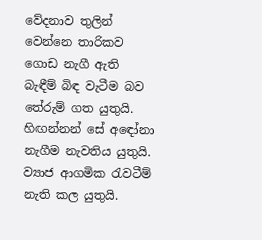වේදනාව තුලින් වෙන්නෙ තාරිකව ගොඩ නැගී ඇති බැඳීම් බිඳ වැටීම බව තේරුම් ගත යුතුයි. හිඟන්නන් සේ අඳෝනා නැගීම නැවතිය යුතුයි. ව්‍යාජ ආගමික රැවටීම් නැති කල යුතුයි.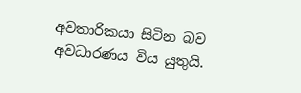අවතාරිකයා සිටින බව අවධාරණය විය යුතුයි.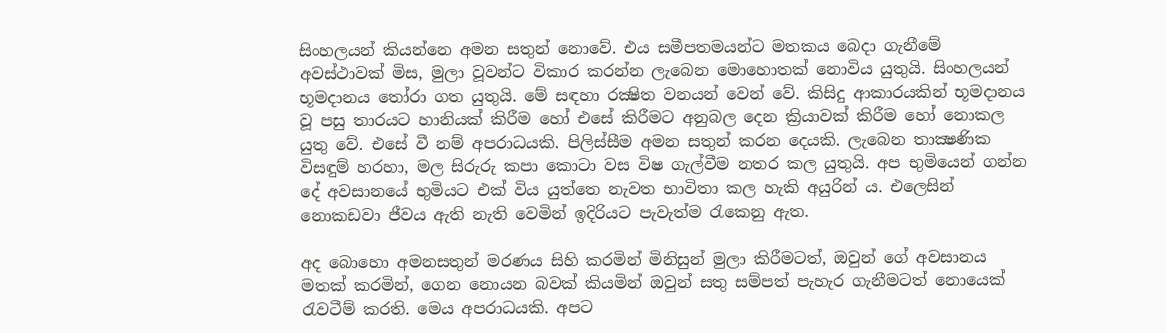සිංහලයන් කියන්නෙ අමන සතුන් නොවේ. එය සමීපතමයන්ට මතකය බෙදා ගැනීමේ අවස්ථාවක් මිස, මුලා වූවන්ට විකාර කරන්න ලැබෙන මොහොතක් නොවිය යුතුයි. සිංහලයන් භූමදානය තෝරා ගත යුතුයි. මේ සඳහා රක්‍ෂිත වනයන් වෙන් වේ. කිසිදු ආකාරයකින් භූමදානය වූ පසු තාරයට හානියක් කිරීම හෝ එසේ කිරීමට අනුබල දෙන ක්‍රියාවක් කිරීම හෝ නොකල යුතු වේ. එසේ වී නම් අපරාධයකි. පිලිස්සීම අමන සතුන් කරන දෙයකි. ලැබෙන තාක්‍ෂණික විසඳුම් හරහා, මල සිරුරු කපා කොටා වස විෂ ගැල්වීම නතර කල යුතුයි. අප භුමියෙන් ගන්න දේ අවසානයේ භුමියට එක් විය යුත්තෙ නැවත භාවිතා කල හැකි අයුරින් ය. එලෙසින් නොකඩවා ජීවය ඇති නැති වෙමින් ඉදිරියට පැවැත්ම රැකෙනු ඇත.

අද බොහො අමනසතුන් මරණය සිහි කරමින් මිනිසුන් මුලා කිරීමටත්, ඔවුන් ගේ අවසානය මතක් කරමින්, ගෙන නොයන බවක් කියමින් ඔවුන් සතු සම්පත් පැහැර ගැනීමටත් නොයෙක් රැවටීම් කරති. මෙය අපරාධයකි. අපට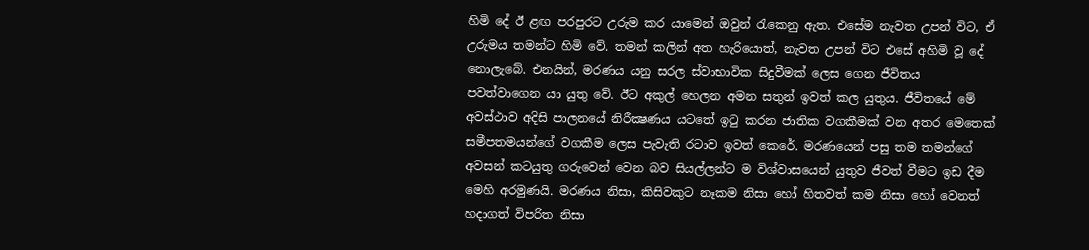හිමි දේ ඊ ළඟ පරපුරට උරුම කර යාමෙන් ඔවුන් රැකෙනු ඇත. එසේම නැවත උපන් විට, ඒ උරුමය තමන්ට හිමි වේ. තමන් කලින් අත හැරියොත්, නැවත උපන් විට එසේ අහිමි වූ දේ නොලැබේ. එනයින්, මරණය යනු සරල ස්වාභාවික සිදුවීමක් ලෙස ගෙන ජීවිතය පවත්වාගෙන යා යුතු වේ. ඊට අකුල් හෙලන අමන සතුන් ඉවත් කල යුතුය. ජීවිතයේ මේ අවස්ථාව අදිසි පාලනයේ නිරීක්‍ෂණය යටතේ ඉටු කරන ජාතික වගකීමක් වන අතර මෙතෙක් සමීපතමයන්ගේ වගකීම ලෙස පැවැති රටාව ඉවත් කෙරේ. මරණයෙන් පසු තම තමන්ගේ අවසන් කටයුතු ගරුවෙන් වෙන බව සියල්ලන්ට ම විශ්වාසයෙන් යුතුව ජීවත් වීමට ඉඩ දීම මෙහි අරමුණයි. මරණය නිසා, කිසිවකුට නෑකම නිසා හෝ හිතවත් කම නිසා හෝ වෙනත් හදාගත් විපරිත නිසා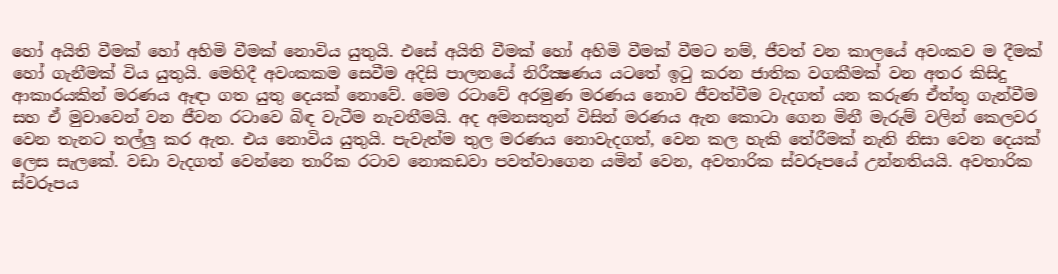හෝ අයිති වීමක් හෝ අහිමි වීමක් නොවිය යුතුයි. එසේ අයිති වීමක් හෝ අහිමි වීමක් වීමට නම්, ජීවත් වන කාලයේ අවංකව ම දීමක් හෝ ගැනීමක් විය යුතුයි. මෙහිදී අවංකකම සෙවීම අදිසි පාලනයේ නිරීක්‍ෂණය යටතේ ඉටු කරන ජාතික වගකීමක් වන අතර කිසිදු ආකාරයකින් මරණය ඈඳා ගත යුතු දෙයක් නොවේ. මෙම රටාවේ අරමුණ මරණය නොව ජීවත්වීම වැදගත් යන කරුණ ඒත්තු ගැන්වීම සහ ඒ මුවාවෙන් වන ජීවන රටාවෙ බිඳ වැටීම නැවතීමයි. අද අමනසතුන් විසින් මරණය ඇන කොටා ගෙන මිනී මැරුම් වලින් කෙලවර වෙන තැනට තල්ලු කර ඇත. එය නොවිය යුතුයි. පැවැත්ම තුල මරණය නොවැදගත්, වෙන කල හැකි තේරීමක් නැති නිසා වෙන දෙයක් ලෙස සැලකේ. වඩා වැදගත් වෙන්නෙ තාරික රටාව නොකඩවා පවත්වාගෙන යමින් වෙන, අවතාරික ස්වරූපයේ උන්නතියයි. අවතාරික ස්වරූපය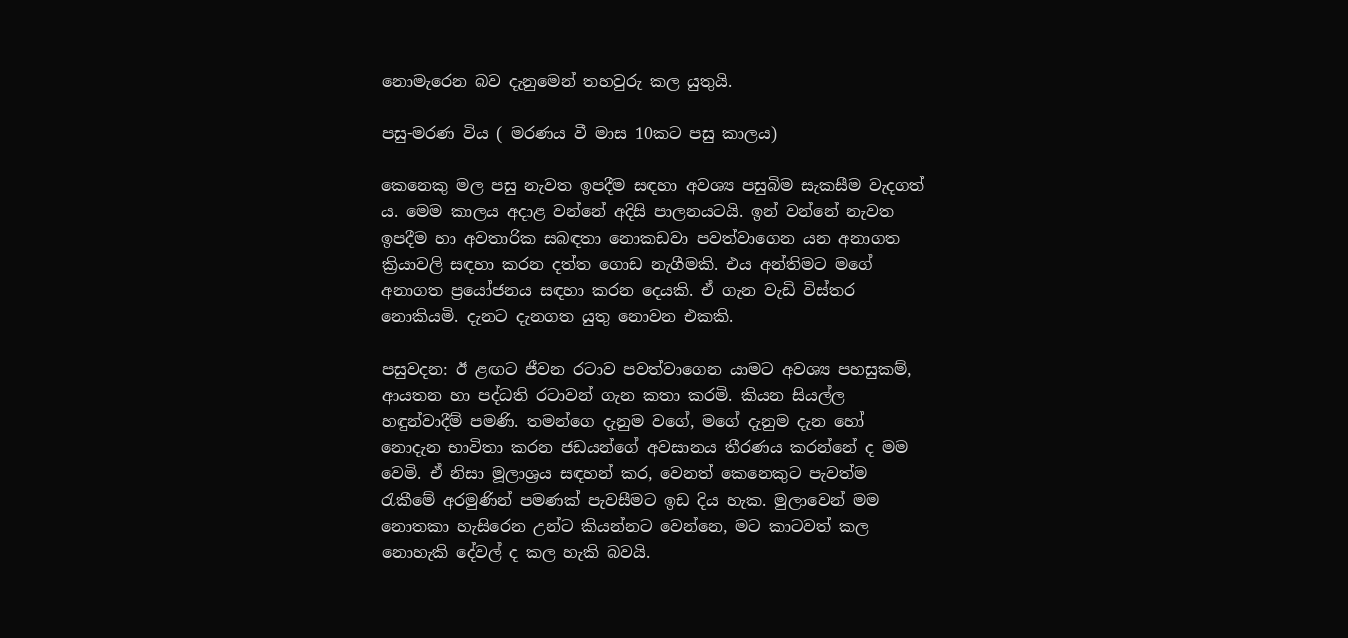නොමැරෙන බව දැනුමෙන් තහවුරු කල යුතුයි.

පසු-මරණ විය ( මරණය වී මාස 10කට පසු කාලය)

කෙනෙකු මල පසු නැවත ඉපදීම සඳහා අවශ්‍ය පසුබිම සැකසීම වැදගත් ය. මෙම කාලය අදාළ වන්නේ අදිසි පාලනයටයි. ඉන් වන්නේ නැවත ඉපදීම හා අවතාරික සබඳතා නොකඩවා පවත්වාගෙන යන අනාගත ක්‍රියාවලි සඳහා කරන දත්ත ගොඩ නැගීමකි. එය අන්තිමට මගේ අනාගත ප්‍රයෝජනය සඳහා කරන දෙයකි. ඒ ගැන වැඩි විස්තර නොකියමි. දැනට දැනගත යුතු නොවන එකකි.

පසුවදන: ඊ ළඟට ජීවන රටාව පවත්වාගෙන යාමට අවශ්‍ය පහසුකම්, ආයතන හා පද්ධති රටාවන් ගැන කතා කරමි. කියන සියල්ල හඳුන්වාදීම් පමණි. තමන්ගෙ දැනුම වගේ, මගේ දැනුම දැන හෝ නොදැන භාවිතා කරන ජඩයන්ගේ අවසානය තීරණය කරන්නේ ද මම වෙමි. ඒ නිසා මූලාශ්‍රය සඳහන් කර, වෙනත් කෙනෙකුට පැවත්ම රැකීමේ අරමුණින් පමණක් පැවසීමට ඉඩ දිය හැක. මුලාවෙන් මම නොතකා හැසිරෙන උන්ට කියන්නට වෙන්නෙ, මට කාටවත් කල නොහැකි දේවල් ද කල හැකි බවයි.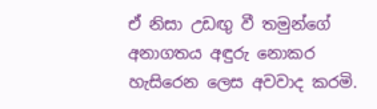ඒ නිසා උඩඟු වී තමුන්ගේ අනාගතය අඳුරු නොකර හැසිරෙන ලෙස අවවාද කරමි.